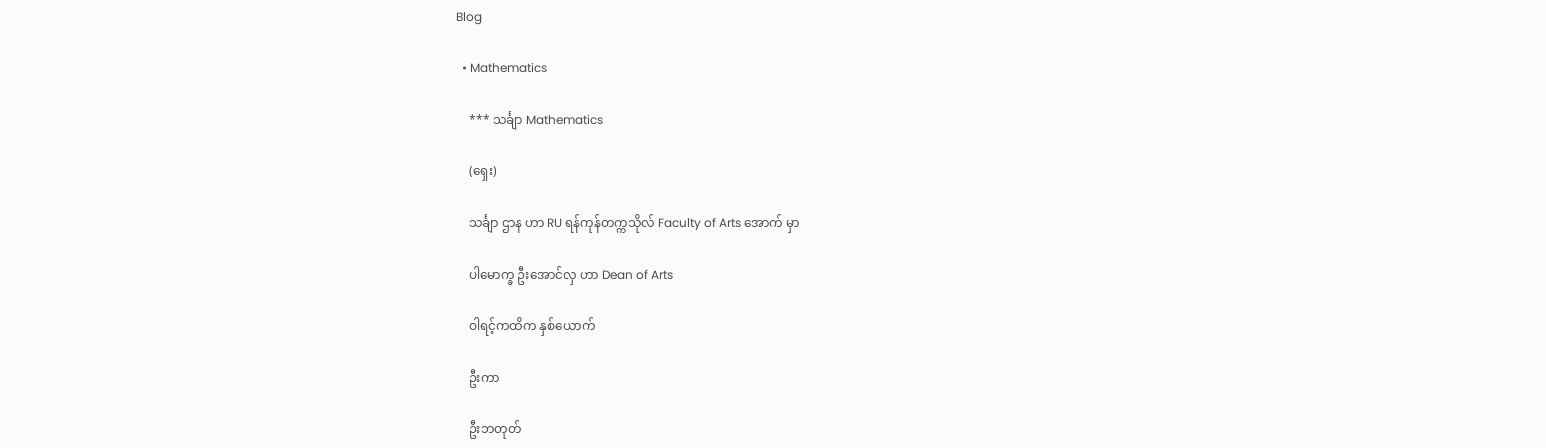Blog

  • Mathematics

    *** သင်္ချာ Mathematics

    (ရှေး)

    သင်္ချာ ဌာန ဟာ RU ရန်ကုန်တက္ကသိုလ် Faculty of Arts အောက် မှာ

    ပါမောက္ခ ဦးအောင်လှ ဟာ Dean of Arts

    ဝါရင့်ကထိက နှစ်ယောက်

    ဦးကာ

    ဦးဘတုတ်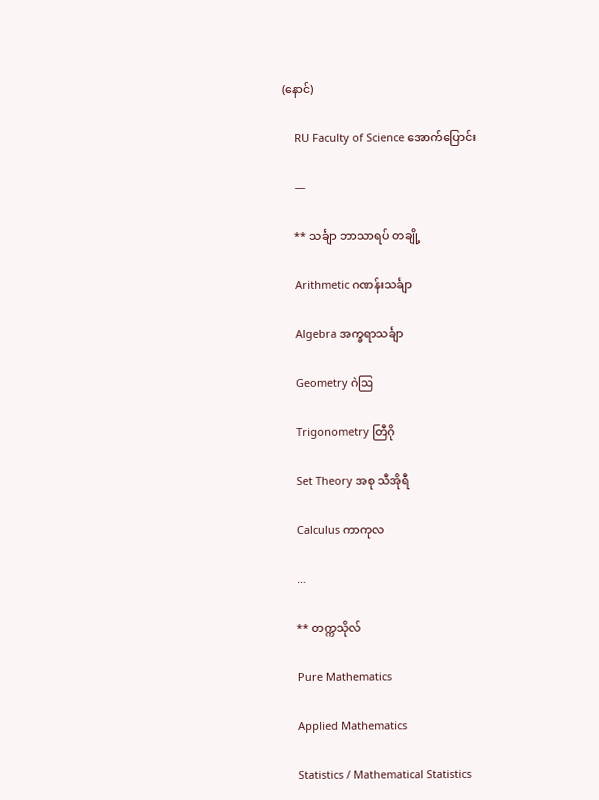(နောင်)

    RU Faculty of Science အောက်ပြောင်း

    —

    ** သင်္ချာ ဘာသာရပ် တချို့

    Arithmetic ဂဏန်းသင်္ချာ

    Algebra အက္ခရာသင်္ချာ

    Geometry ဂဲဩ

    Trigonometry တြီဂို

    Set Theory အစု သီအိုရီ

    Calculus ကာကုလ

    …

    ** တက္ကသိုလ်

    Pure Mathematics

    Applied Mathematics

    Statistics / Mathematical Statistics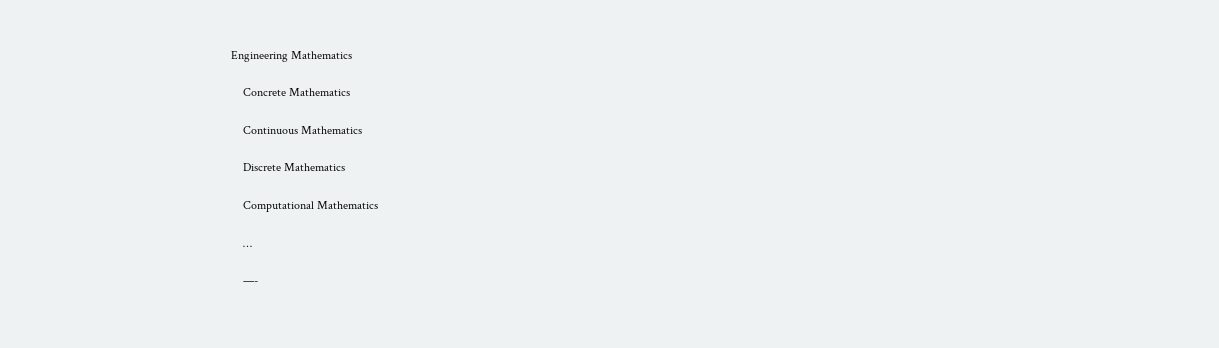Engineering Mathematics

    Concrete Mathematics

    Continuous Mathematics

    Discrete Mathematics

    Computational Mathematics

    …

    —-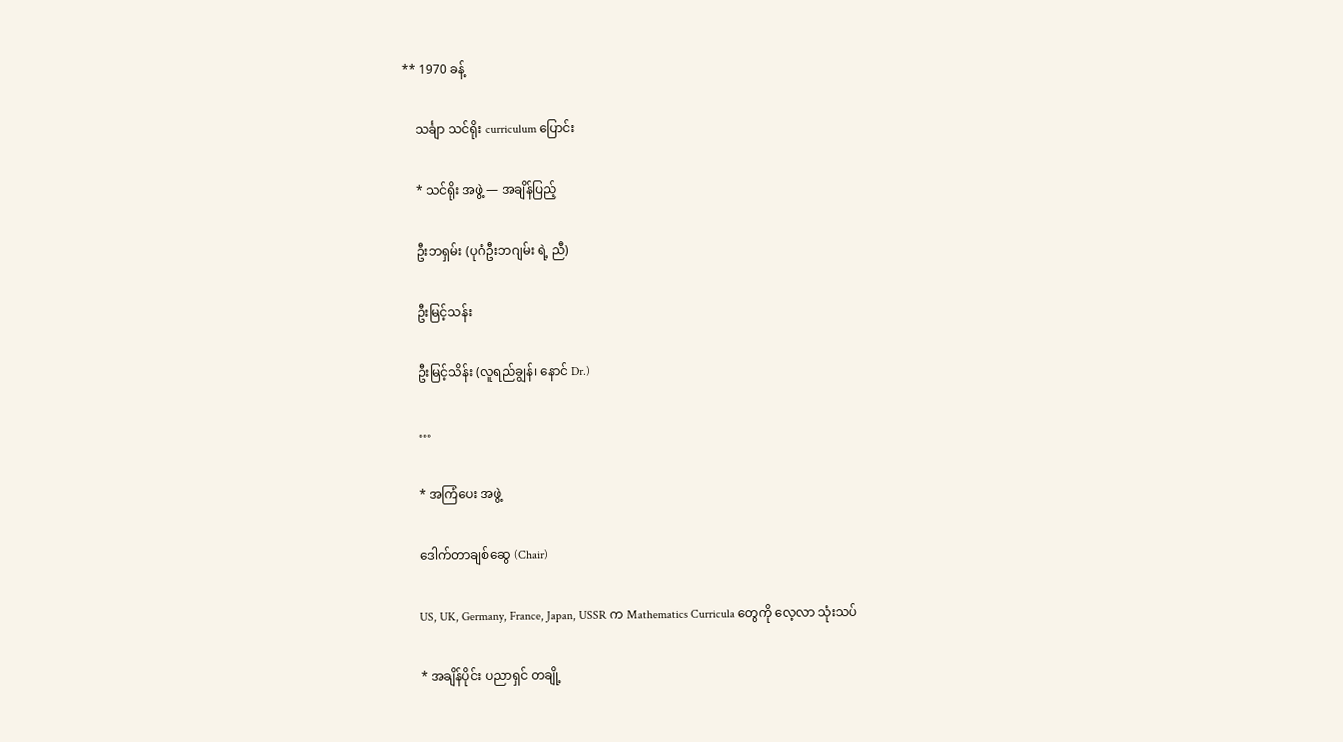** 1970 ခန့်

    သင်္ချာ သင်ရိုး curriculum ပြောင်း

    * သင်ရိုး အဖွဲ့ — အချိန်ပြည့်

    ဦးဘရှမ်း (ပုဂံဦးဘဂျမ်း ရဲ့ ညီ)

    ဦးမြင့်သန်း

    ဦးမြင့်သိန်း (လူရည်ချွန်၊ နောင် Dr.)

    …

    * အကြံပေး အဖွဲ့

    ဒေါက်တာချစ်ဆွေ (Chair)

    US, UK, Germany, France, Japan, USSR က Mathematics Curricula တွေကို လေ့လာ သုံးသပ်

    * အချိန်ပိုင်း ပညာရှင် တချို့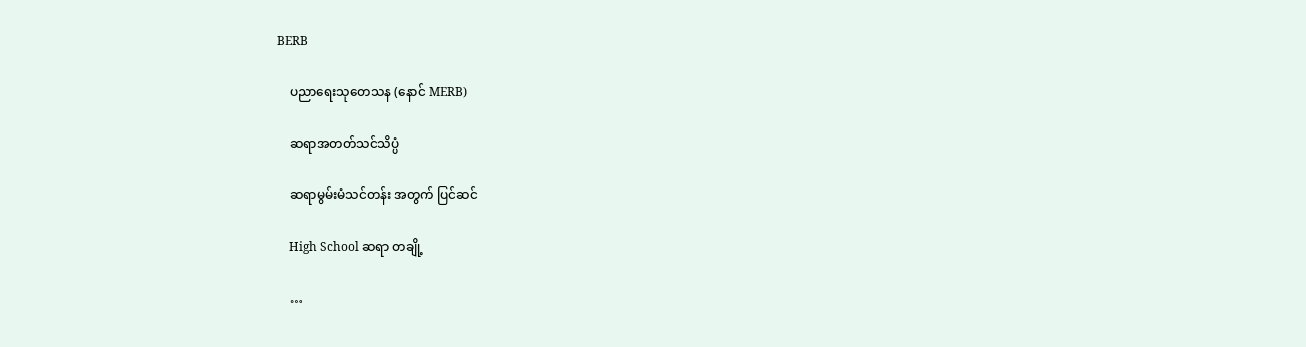BERB

    ပညာရေးသုတေသန (နောင် MERB)

    ဆရာအတတ်သင်သိပ္ပံ

    ဆရာမွမ်းမံသင်တန်း အတွက် ပြင်ဆင်

    High School ဆရာ တချို့

    …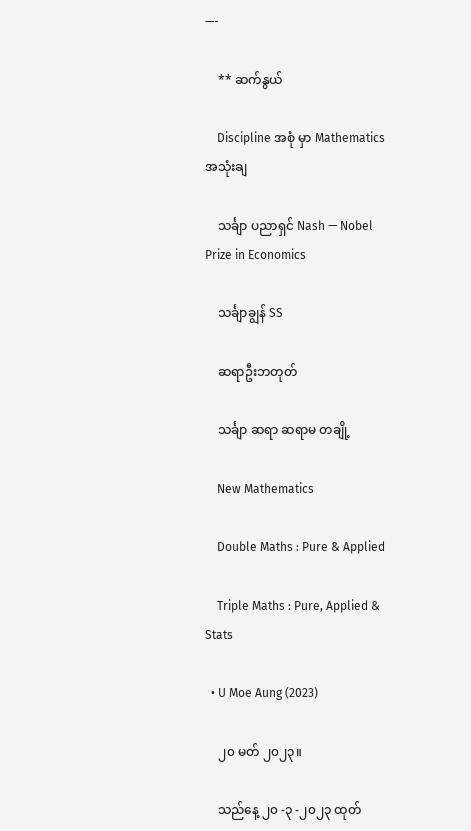—-

    ** ဆက်နွယ်

    Discipline အစုံ မှာ Mathematics အသုံးချ

    သင်္ချာ ပညာရှင် Nash — Nobel Prize in Economics

    သင်္ချာချွန် SS

    ဆရာဦးဘတုတ်

    သင်္ချာ ဆရာ ဆရာမ တချို့

    New Mathematics

    Double Maths : Pure & Applied

    Triple Maths : Pure, Applied & Stats

  • U Moe Aung (2023)

    ၂၀ မတ် ၂၀၂၃။

    သည်နေ့ ၂၀ -၃ -၂၀၂၃ ထုတ်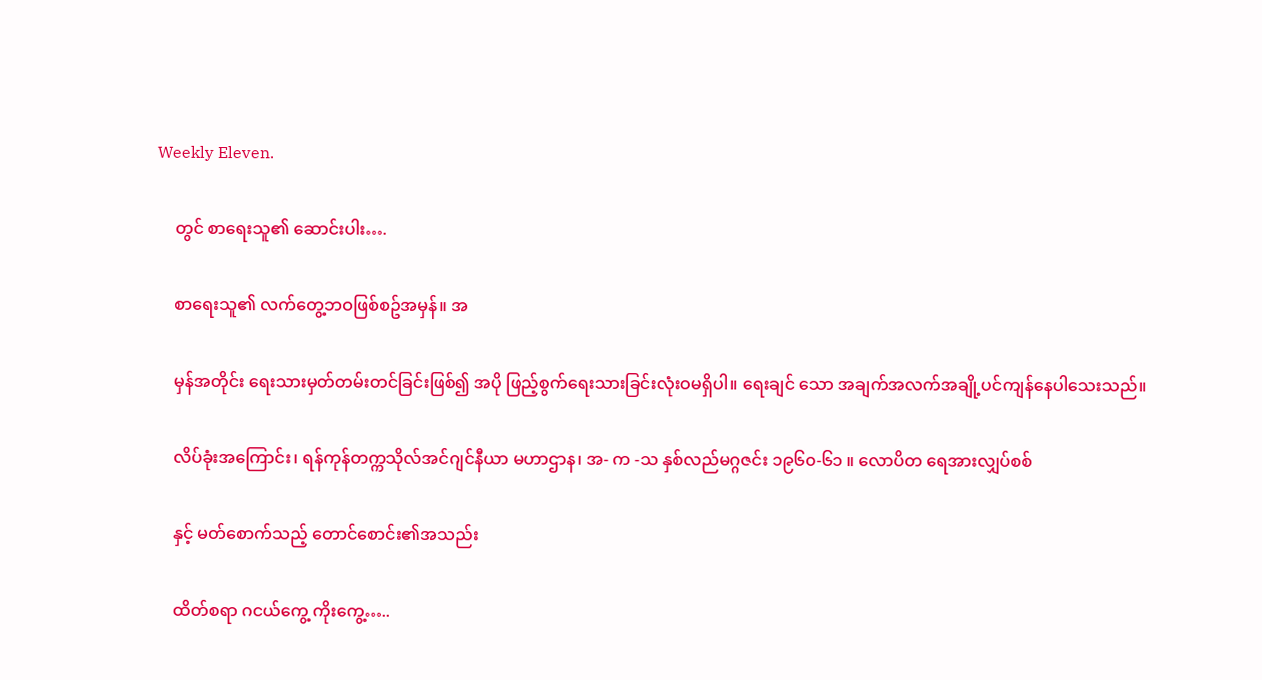Weekly Eleven.

    တွင် စာရေးသူ၏ ဆောင်းပါး….

    စာရေးသူ၏ လက်တွေ့ဘဝဖြစ်စဥ်အမှန်။ အ

    မှန်အတိုင်း ရေးသားမှတ်တမ်းတင်ခြင်းဖြစ်၍ အပို ဖြည့်စွက်ရေးသားခြင်းလုံးဝမရှိပါ။ ရေးချင် သော အချက်အလက်အချို့ပင်ကျန်နေပါသေးသည်။

    လိပ်ခုံးအကြောင်း၊ ရန်ကုန်တက္ကသိုလ်အင်ဂျင်နီယာ မဟာဌာန၊ အ- က -သ နှစ်လည်မဂ္ဂဇင်း ၁၉၆၀-၆၁ ။ လောပိတ ရေအားလျှပ်စစ်

    နှင့် မတ်စောက်သည့် တောင်စောင်း၏အသည်း

    ထိတ်စရာ ဂငယ်ကွေ့ ကိုးကွေ့…..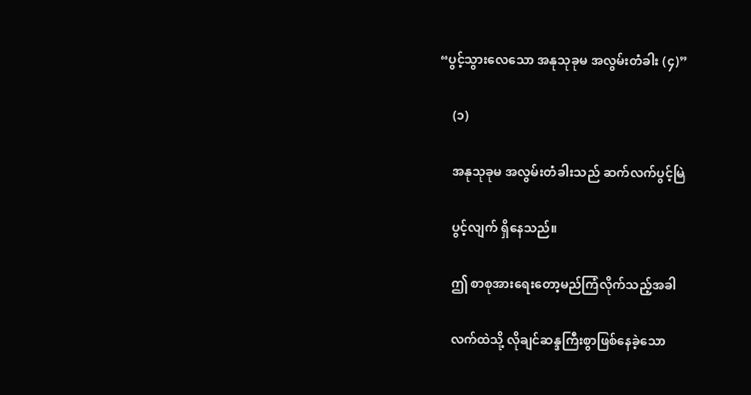“ပွင့်သွားလေသော အနုသုခုမ အလွမ်းတံခါး (၄)”

    (၁)

    အနုသုခုမ အလွမ်းတံခါးသည် ဆက်လက်ပွင့်မြဲ

    ပွင့်လျက် ရှိနေသည်။

    ဤ စာစုအားရေးတော့မည်ကြံလိုက်သည့်အခါ

    လက်ထဲသို့ လိုချင်ဆန္ဒကြီးစွာဖြစ်နေခဲ့သော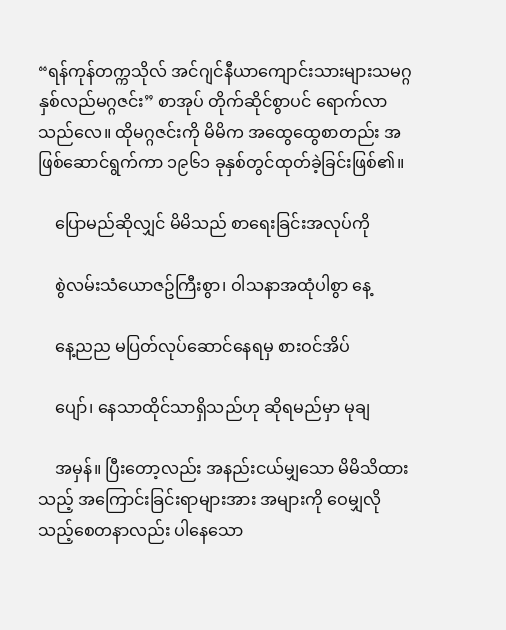“ရန်ကုန်တက္ကသိုလ် အင်ဂျင်နီယာကျောင်းသားများသမဂ္ဂ နှစ်လည်မဂ္ဂဇင်း” စာအုပ် တိုက်ဆိုင်စွာပင် ရောက်လာသည်လေ။ ထိုမဂ္ဂဇင်းကို မိမိက အထွေထွေစာတည်း အဖြစ်ဆောင်ရွက်ကာ ၁၉၆၁ ခုနှစ်တွင်ထုတ်ခဲ့ခြင်းဖြစ်၏။

    ပြောမည်ဆိုလျှင် မိမိသည် စာရေးခြင်းအလုပ်ကို

    စွဲလမ်းသံယောဇဥ်ကြီးစွာ၊ ဝါသနာအထုံပါစွာ နေ့

    နေ့ညည မပြတ်လုပ်ဆောင်နေရမှ စားဝင်အိပ်

    ပျော်၊ နေသာထိုင်သာရှိသည်ဟု ဆိုရမည်မှာ မုချ

    အမှန်။ ပြီးတော့လည်း အနည်းငယ်မျှသော မိမိသိထားသည့် အကြောင်းခြင်းရာများအား အများကို ဝေမျှလိုသည့်စေတနာလည်း ပါနေသော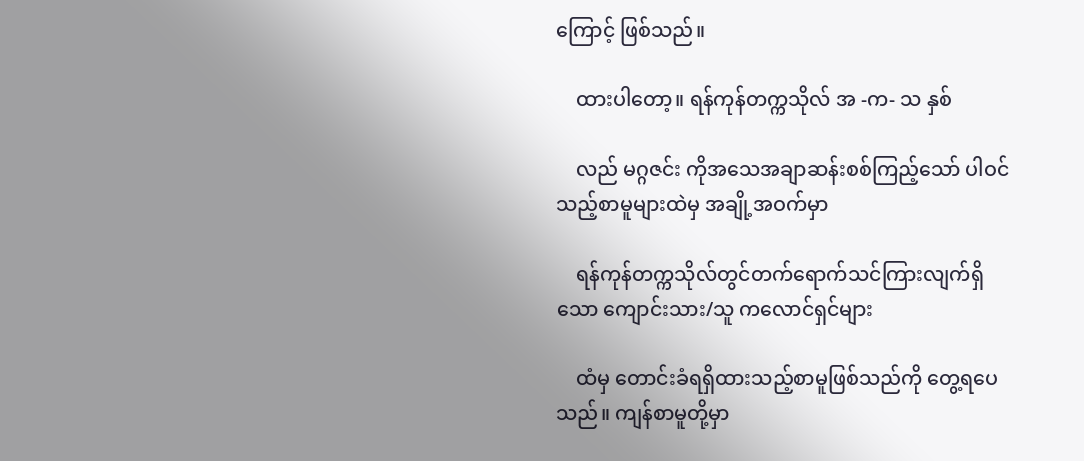ကြောင့် ဖြစ်သည်။

    ထားပါတော့။ ရန်ကုန်တက္ကသိုလ် အ -က- သ နှစ်

    လည် မဂ္ဂဇင်း ကိုအသေအချာဆန်းစစ်ကြည့်သော် ပါဝင်သည့်စာမူများထဲမှ အချို့အဝက်မှာ

    ရန်ကုန်တက္ကသိုလ်တွင်တက်ရောက်သင်ကြားလျက်ရှိသော ကျောင်းသား/သူ ကလောင်ရှင်များ

    ထံမှ တောင်းခံရရှိထားသည့်စာမူဖြစ်သည်ကို တွေ့ရပေသည်။ ကျန်စာမူတို့မှာ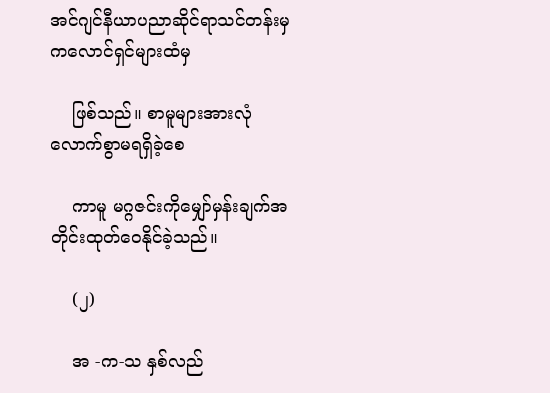အင်ဂျင်နီယာပညာဆိုင်ရာသင်တန်းမှ ကလောင်ရှင်များထံမှ

    ဖြစ်သည်။ စာမူများအားလုံလောက်စွာမရရှိခဲ့စေ

    ကာမူ မဂ္ဂဇင်းကိုမျှော်မှန်းချက်အတိုင်းထုတ်ဝေနိုင်ခဲ့သည်။

    (၂)

    အ -က-သ နှစ်လည်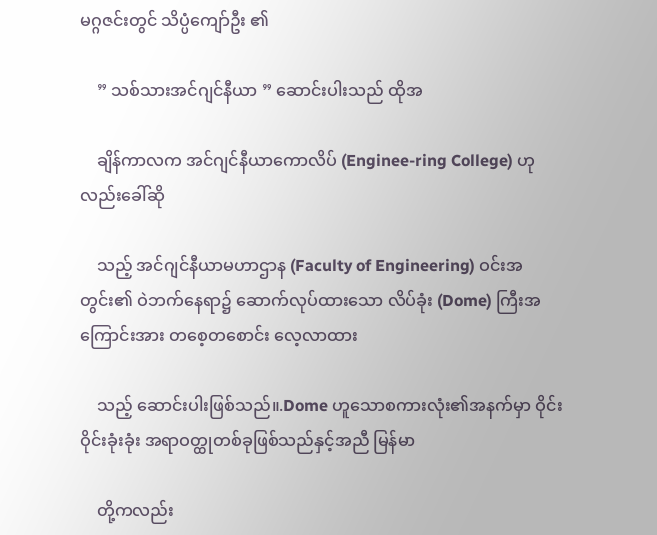မဂ္ဂဇင်းတွင် သိပ္ပံကျော်ဦး ၏

    ” သစ်သားအင်ဂျင်နီယာ ” ဆောင်းပါးသည် ထိုအ

    ချိန်ကာလက အင်ဂျင်နီယာကောလိပ် (Enginee-ring College) ဟု လည်းခေါ်ဆို

    သည့် အင်ဂျင်နီယာမဟာဌာန (Faculty of Engineering) ဝင်းအတွင်း၏ ဝဲဘက်နေရာ၌ ဆောက်လုပ်ထားသော လိပ်ခုံး (Dome) ကြီးအကြောင်းအား တစေ့တစောင်း လေ့လာထား

    သည့် ဆောင်းပါးဖြစ်သည်။.Dome ဟူသောစကားလုံး၏အနက်မှာ ဝိုင်းဝိုင်းခုံးခုံး အရာဝတ္ထုတစ်ခုဖြစ်သည်နှင့်အညီ မြန်မာ

    တို့ကလည်း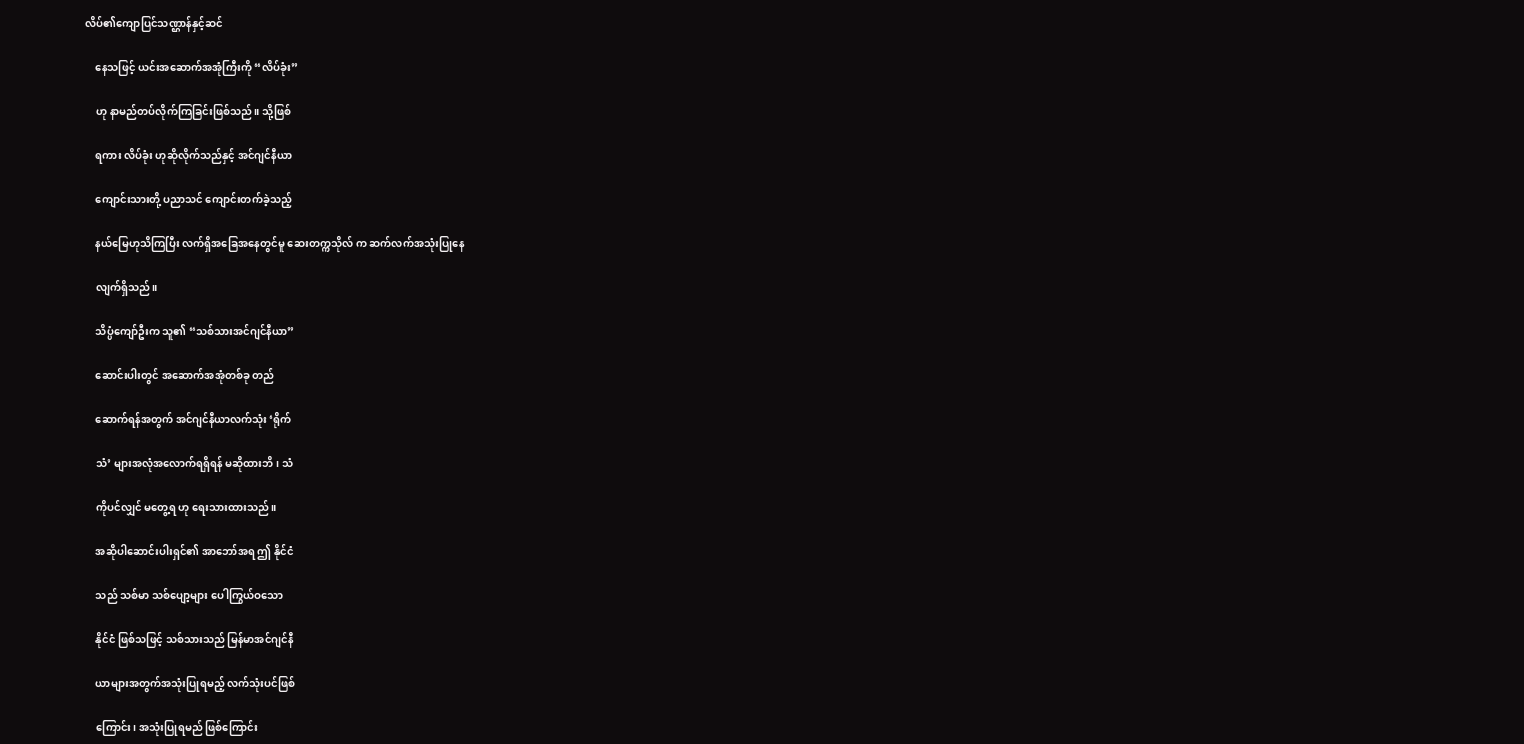လိပ်၏ကျောပြင်သဏ္ဌာန်နှင့်ဆင်

    နေသဖြင့် ယင်းအဆောက်အအုံကြီးကို “လိပ်ခုံး”

    ဟု နာမည်တပ်လိုက်ကြခြင်းဖြစ်သည်။ သို့ဖြစ်

    ရကား လိပ်ခုံး ဟုဆိုလိုက်သည်နှင့် အင်ဂျင်နီယာ

    ကျောင်းသားတို့ ပညာသင် ကျောင်းတက်ခဲ့သည့်

    နယ်မြေဟုသိကြပြီး လက်ရှိအခြေအနေတွင်မူ ဆေးတက္ကသိုလ် က ဆက်လက်အသုံးပြုနေ

    လျက်ရှိသည်။

    သိပ္ပံကျော်ဦးက သူ၏ “သစ်သားအင်ဂျင်နီယာ”

    ဆောင်းပါးတွင် အဆောက်အအုံတစ်ခု တည်

    ဆောက်ရန်အတွက် အင်ဂျင်နီယာလက်သုံး ‘ရိုက်

    သံ’ များအလုံအလောက်ရရှိရန် မဆိုထားဘိ၊ သံ

    ကိုပင်လျှင် မတွေ့ရ ဟု ရေးသားထားသည်။

    အဆိုပါဆောင်းပါးရှင်၏ အာဘော်အရ ဤ နိုင်ငံ

    သည် သစ်မာ သစ်ပျော့များ ပေါကြွယ်ဝသော

    နိုင်ငံ ဖြစ်သဖြင့် သစ်သားသည် မြန်မာအင်ဂျင်နီ

    ယာများအတွက်အသုံးပြုရမည့် လက်သုံးပင်ဖြစ်

    ကြောင်း၊ အသုံးပြုရမည် ဖြစ်ကြောင်း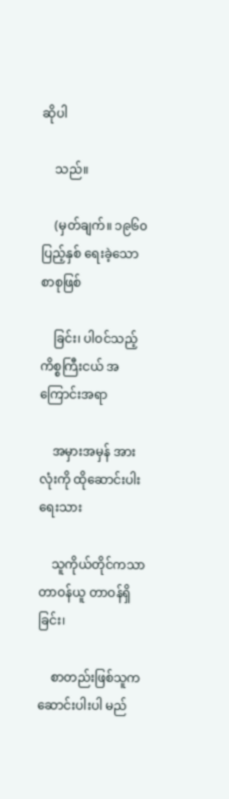ဆိုပါ

    သည်။

    (မှတ်ချက်။ ၁၉၆၀ပြည့်နှစ် ရေးခဲ့သော စာစုဖြစ်

    ခြင်း၊ ပါဝင်သည့် ကိစ္စကြီးငယ် အကြောင်းအရာ

    အမှားအမှန် အားလုံးကို ထိုဆောင်းပါးရေးသား

    သူကိုယ်တိုင်ကသာ တာဝန်ယူ တာဝန်ရှိခြင်း၊

    စာတည်းဖြစ်သူက ဆောင်းပါးပါ မည်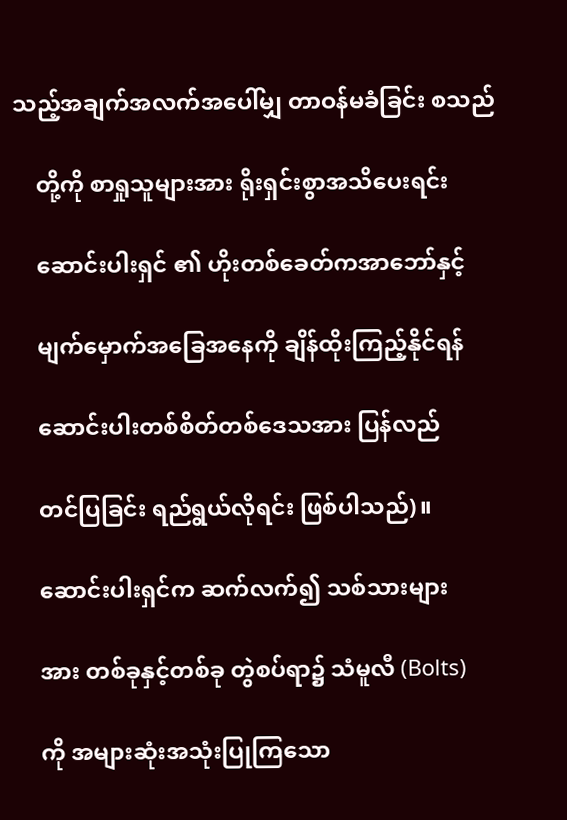သည့်အချက်အလက်အပေါ်မျှ တာဝန်မခံခြင်း စသည်

    တို့ကို စာရှုသူများအား ရိုးရှင်းစွာအသိပေးရင်း

    ဆောင်းပါးရှင် ၏ ဟိုးတစ်ခေတ်ကအာဘော်နှင့်

    မျက်မှောက်အခြေအနေကို ချိန်ထိုးကြည့်နိုင်ရန်

    ဆောင်းပါးတစ်စိတ်တစ်ဒေသအား ပြန်လည်

    တင်ပြခြင်း ရည်ရွယ်လိုရင်း ဖြစ်ပါသည်)။

    ဆောင်းပါးရှင်က ဆက်လက်၍ သစ်သားများ

    အား တစ်ခုနှင့်တစ်ခု တွဲစပ်ရာ၌ သံမူလီ (Bolts)

    ကို အများဆုံးအသုံးပြုကြသော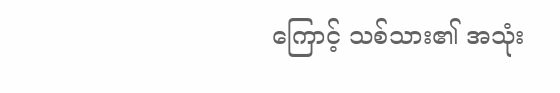ကြောင့် သစ်သား၏ အသုံး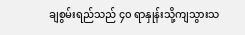ချစွမ်းရည်သည် ၄၀ ရာနှုန်းသို့ကျသွားသ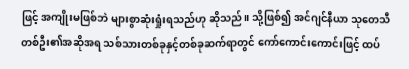ဖြင့် အကျိုးမဖြစ်ဘဲ များစွာဆုံးရှုံးရသည်ဟု ဆိုသည်။ သို့ဖြစ်၍ အင်ဂျင်နီယာ သုတေသီတစ်ဦး၏အဆိုအရ သစ်သားတစ်ခုနှင့်တစ်ခုဆက်ရာတွင် ကော်ကောင်းကောင်းဖြင့် ထပ်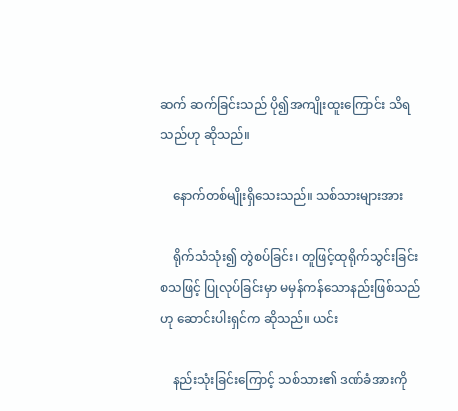ဆက် ဆက်ခြင်းသည် ပို၍အကျိုးထူးကြောင်း သိရသည်ဟု ဆိုသည်။

    နောက်တစ်မျိုးရှိသေးသည်။ သစ်သားများအား

    ရိုက်သံသုံး၍ တွဲစပ်ခြင်း၊ တူဖြင့်ထုရိုက်သွင်းခြင်း စသဖြင့် ပြုလုပ်ခြင်းမှာ မမှန်ကန်သောနည်းဖြစ်သည်ဟု ဆောင်းပါးရှင်က ဆိုသည်။ ယင်း

    နည်းသုံးခြင်းကြောင့် သစ်သား၏ ဒဏ်ခံအားကို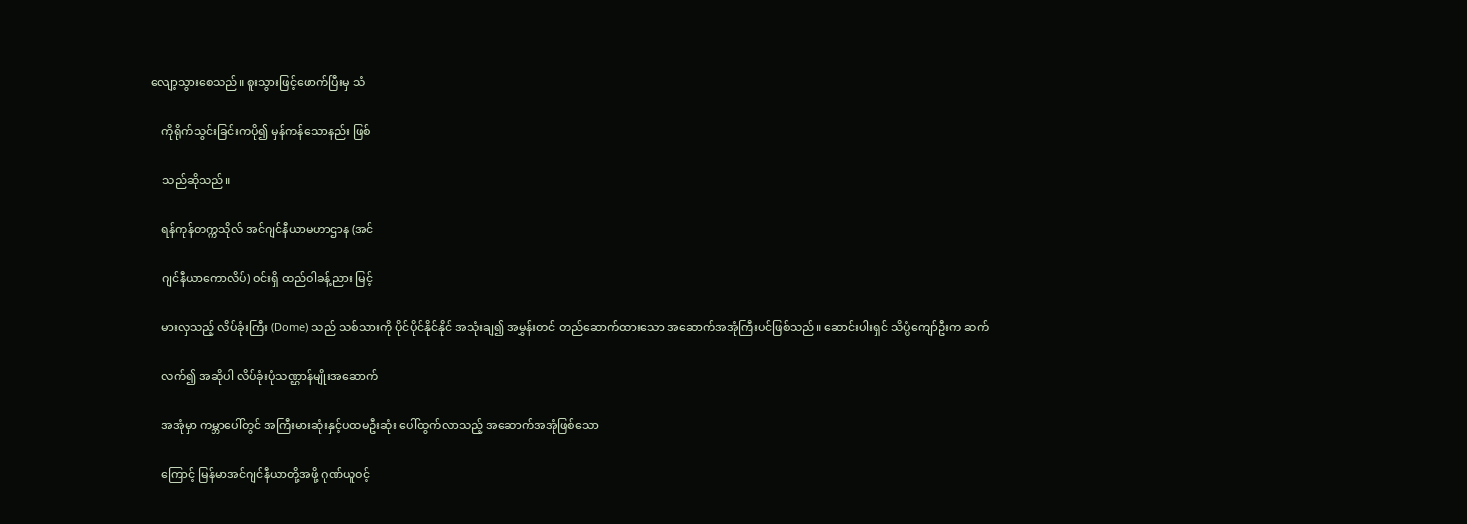လျော့သွားစေသည်။ စူးသွားဖြင့်ဖောက်ပြီးမှ သံ

    ကိုရိုက်သွင်းခြင်းကပို၍ မှန်ကန်သောနည်း ဖြစ်

    သည်ဆိုသည်။

    ရန်ကုန်တက္ကသိုလ် အင်ဂျင်နီယာမဟာဌာန (အင်

    ဂျင်နီယာကောလိပ်) ဝင်းရှိ ထည်ဝါခန့်ညား မြင့်

    မားလှသည့် လိပ်ခုံးကြီး (Dome) သည် သစ်သားကို ပိုင်ပိုင်နိုင်နိုင် အသုံးချ၍ အမွှန်းတင် တည်ဆောက်ထားသော အဆောက်အအုံကြီးပင်ဖြစ်သည်။ ဆောင်းပါးရှင် သိပ္ပံကျော်ဦးက ဆက်

    လက်၍ အဆိုပါ လိပ်ခုံးပုံသဏ္ဌာန်မျိုးအဆောက်

    အအုံမှာ ကမ္ဘာပေါ်တွင် အကြီးမားဆုံးနှင့်ပထမဦးဆုံး ပေါ်ထွက်လာသည့် အဆောက်အအုံဖြစ်သော

    ကြောင့် မြန်မာအင်ဂျင်နီယာတို့အဖို့ ဂုဏ်ယူဝင့်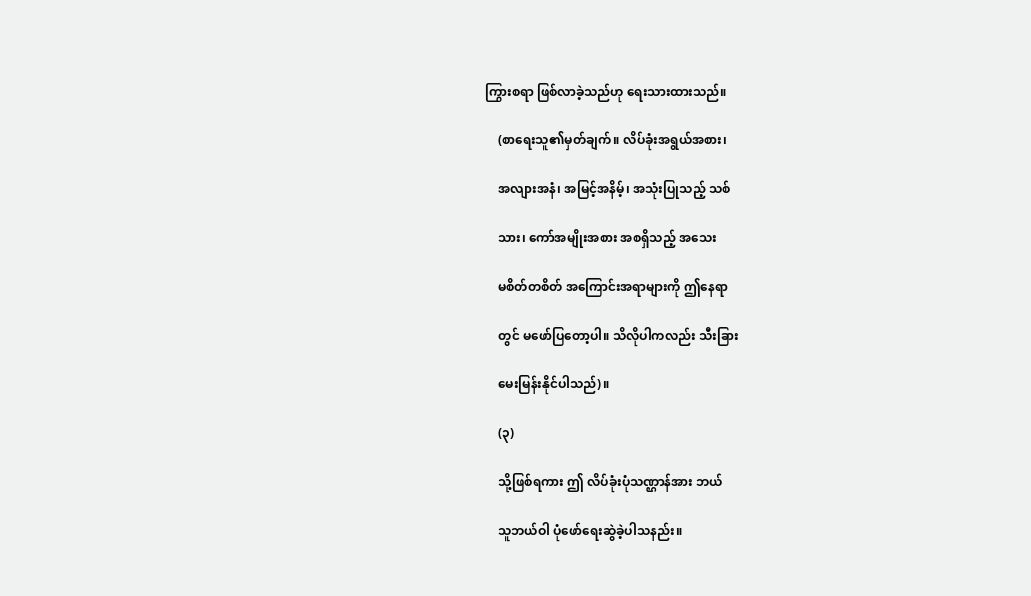ကြွားစရာ ဖြစ်လာခဲ့သည်ဟု ရေးသားထားသည်။

    (စာရေးသူ၏မှတ်ချက်။ လိပ်ခုံးအရွယ်အစား၊

    အလျားအနံ၊ အမြင့်အနိမ့်၊ အသုံးပြုသည့် သစ်

    သား၊ ကော်အမျိုးအစား အစရှိသည့် အသေး

    မစိတ်တစိတ် အကြောင်းအရာများကို ဤနေရာ

    တွင် မဖော်ပြတော့ပါ။ သိလိုပါကလည်း သီးခြား

    မေးမြန်းနိုင်ပါသည်)။

    (၃)

    သို့ဖြစ်ရကား ဤ လိပ်ခုံးပုံသဏ္ဌာန်အား ဘယ်

    သူဘယ်ဝါ ပုံဖော်ရေးဆွဲခဲ့ပါသနည်း။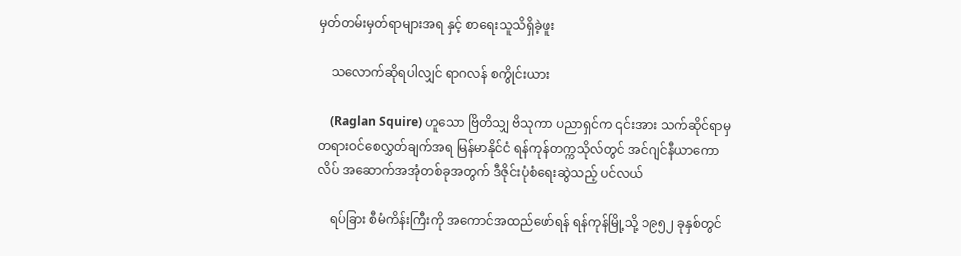မှတ်တမ်းမှတ်ရာများအရ နှင့် စာရေးသူသိရှိခဲ့ဖူး

    သလောက်ဆိုရပါလျှင် ရာဂလန် စကွိုင်းယား

    (Raglan Squire) ဟူသော ဗြိတိသျှ ဗိသုကာ ပညာရှင်က ၎င်းအား သက်ဆိုင်ရာမှ တရားဝင်စေလွှတ်ချက်အရ မြန်မာနိုင်ငံ ရန်ကုန်တက္ကသိုလ်တွင် အင်ဂျင်နီယာကောလိပ် အဆောက်အအုံတစ်ခုအတွက် ဒီဇိုင်းပုံစံရေးဆွဲသည့် ပင်လယ်

    ရပ်ခြား စီမံကိန်းကြီးကို အကောင်အထည်ဖော်ရန် ရန်ကုန်မြို့သို့ ၁၉၅၂ ခုနှစ်တွင်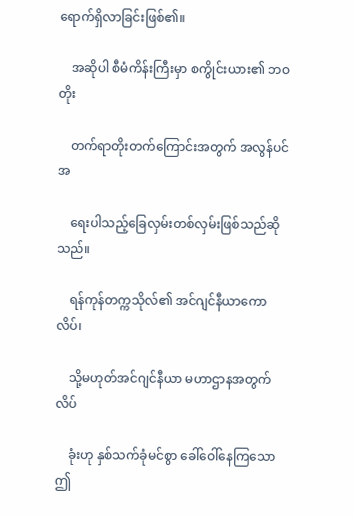ရောက်ရှိလာခြင်းဖြစ်၏။

    အဆိုပါ စီမံကိန်းကြီးမှာ စကွိုင်းယား၏ ဘဝ တိုး

    တက်ရာတိုးတက်ကြောင်းအတွက် အလွန်ပင်အ

    ရေးပါသည့်ခြေလှမ်းတစ်လှမ်းဖြစ်သည်ဆိုသည်။

    ရန်ကုန်တက္ကသိုလ်၏ အင်ဂျင်နီယာကောလိပ်၊

    သို့မဟုတ်အင်ဂျင်နီယာ မဟာဌာနအတွက် လိပ်

    ခုံးဟု နှစ်သက်ခုံမင်စွာ ခေါ်ဝေါ်နေကြသော ဤ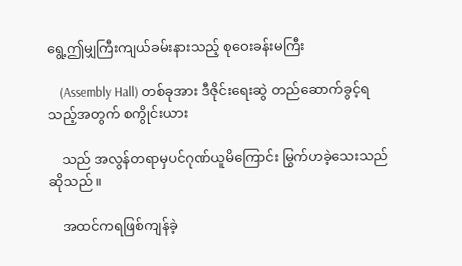ရွေ့ဤမျှကြီးကျယ်ခမ်းနားသည့် စုဝေးခန်းမကြီး

    (Assembly Hall) တစ်ခုအား ဒီဇိုင်းရေးဆွဲ တည်ဆောက်ခွင့်ရသည့်အတွက် စကွိုင်းယား

    သည် အလွန်တရာမှပင်ဂုဏ်ယူမိကြောင်း မြွက်ဟခဲ့သေးသည် ဆိုသည်။

    အထင်ကရဖြစ်ကျန်ခဲ့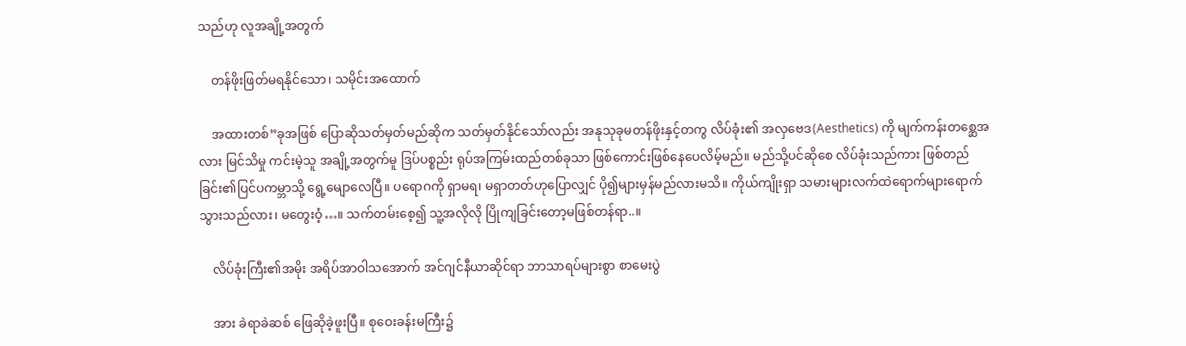သည်ဟု လူအချို့အတွက်

    တန်ဖိုးဖြတ်မရနိုင်သော၊ သမိုင်းအထောက်

    အထားတစ်”ခုအဖြစ် ပြောဆိုသတ်မှတ်မည်ဆိုက သတ်မှတ်နိုင်သော်လည်း အနုသုခုမတန်ဖိုးနှင့်တကွ လိပ်ခုံး၏ အလှဗေဒ(Aesthetics) ကို မျက်ကန်းတစ္ဆေအလား မြင်သိမှု ကင်းမဲ့သူ အချို့အတွက်မူ ဒြပ်ပစ္စည်း ရုပ်အကြမ်းထည်တစ်ခုသာ ဖြစ်ကောင်းဖြစ်နေပေလိမ့်မည်။ မည်သို့ပင်ဆိုစေ လိပ်ခုံးသည်ကား ဖြစ်တည်ခြင်း၏ပြင်ပကမ္ဘာသို့ ရွေ့မျောလေပြီ။ ပရောဂကို ရှာမရ၊ မရှာတတ်ဟုပြောလျှင် ပို၍များမှန်မည်လားမသိ။ ကိုယ်ကျိုးရှာ သမားများလက်ထဲရောက်များရောက်သွားသည်လား၊ မတွေးဝံ့…။ သက်တမ်းစေ့၍ သူ့အလိုလို ပြိုကျခြင်းတော့မဖြစ်တန်ရာ..။

    လိပ်ခုံးကြီး၏အမိုး အရိပ်အာဝါသအောက် အင်ဂျင်နီယာဆိုင်ရာ ဘာသာရပ်များစွာ စာမေးပွဲ

    အား ခဲရာခဲဆစ် ဖြေဆိုခဲ့ဖူးပြီ။ စုဝေးခန်းမကြီး၌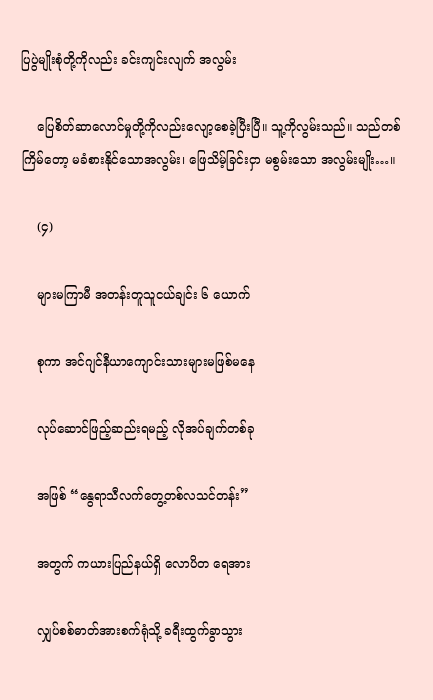ပြပွဲမျိုးစုံတို့ကိုလည်း ခင်းကျင်းလျက် အလွမ်း

    ပြေစိတ်ဆာလောင်မှုတို့ကိုလည်းလျော့စေခဲ့ပြီးပြီ။ သူ့ကိုလွမ်းသည်။ သည်တစ်ကြိမ်တော့ မခံစားနိုင်သောအလွမ်း၊ ဖြေသိမ့်ခြင်းငှာ မစွမ်းသော အလွမ်းမျိုး…။

    (၄)

    များမကြာမီ အတန်းတူသူငယ်ချင်း ၆ ယောက်

    စုကာ အင်ဂျင်နီယာကျောင်းသားများမဖြစ်မနေ

    လုပ်ဆောင်ဖြည့်ဆည်းရမည့် လိုအပ်ချက်တစ်ခု

    အဖြစ် “နွေရာသီလက်တွေ့တစ်လသင်တန်း”

    အတွက် ကယားပြည်နယ်ရှိ လောပိတ ရေအား

    လျှပ်စစ်ဓာတ်အားစက်ရုံသို့ ခရီးထွက်ခွာသွား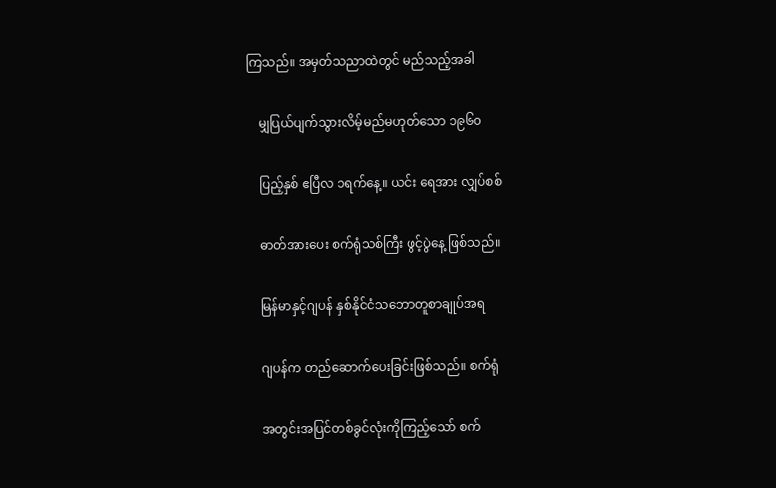ကြသည်။ အမှတ်သညာထဲတွင် မည်သည့်အခါ

    မျှပြယ်ပျက်သွားလိမ့်မည်မဟုတ်သော ၁၉၆၀

    ပြည့်နှစ် ဧပြီလ ၁ရက်နေ့။ ယင်း ရေအား လျှပ်စစ်

    ဓာတ်အားပေး စက်ရုံသစ်ကြီး ဖွင့်ပွဲနေ့ ဖြစ်သည်။

    မြန်မာနှင့်ဂျပန် နှစ်နိုင်ငံသဘောတူစာချုပ်အရ

    ဂျပန်က တည်ဆောက်ပေးခြင်းဖြစ်သည်။ စက်ရုံ

    အတွင်းအပြင်တစ်ခွင်လုံးကိုကြည့်သော် စက်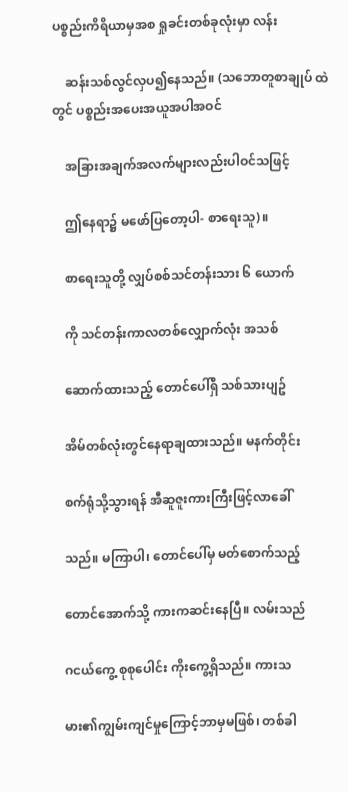ပစ္စည်းကိရိယာမှအစ ရှုခင်းတစ်ခုလုံးမှာ လန်း

    ဆန်းသစ်လွင်လှပ၍နေသည်။ (သဘောတူစာချုပ် ထဲတွင် ပစ္စည်းအပေးအယူအပါအဝင်

    အခြားအချက်အလက်များလည်းပါဝင်သဖြင့်

    ဤနေရာ၌ မဖော်ပြတော့ပါ- စာရေးသူ)။

    စာရေးသူတို့ လျှပ်စစ်သင်တန်းသား ၆ ယောက်

    ကို သင်တန်းကာလတစ်လျှောက်လုံး အသစ်

    ဆောက်ထားသည့် တောင်ပေါ်ရှိ သစ်သားပျဥ်

    အိမ်တစ်လုံးတွင်နေရာချထားသည်။ မနက်တိုင်း

    စက်ရုံသို့သွားရန် အီဆူဇူးကားကြီးဖြင့်လာခေါ်

    သည်။ မကြာပါ၊ တောင်ပေါ်မှ မတ်စောက်သည့်

    တောင်အောက်သို့ ကားကဆင်းနေပြီ။ လမ်းသည်

    ဂငယ်ကွေ့ စုစုပေါင်း ကိုးကွေ့ရှိသည်။ ကားသ

    မား၏ကျွမ်းကျင်မှုကြောင့်ဘာမှမဖြစ်၊ တစ်ခါ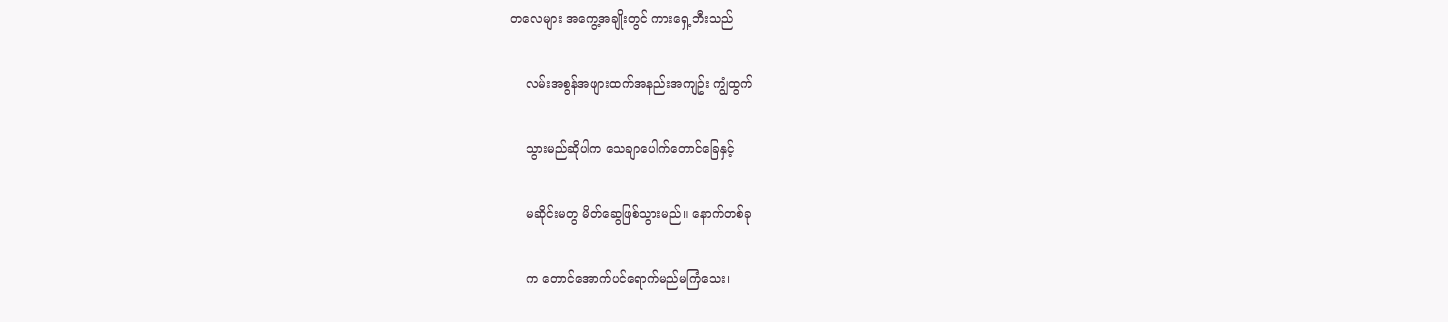တလေများ အကွေ့အချိုးတွင် ကားရှေ့ဘီးသည်

    လမ်းအစွန်အဖျားထက်အနည်းအကျဥ်း ကျွံထွက်

    သွားမည်ဆိုပါက သေချာပေါက်တောင်ခြေနှင့်

    မဆိုင်းမတွ မိတ်ဆွေဖြစ်သွားမည်။ နောက်တစ်ခု

    က တောင်အောက်ပင်ရောက်မည်မကြံသေး၊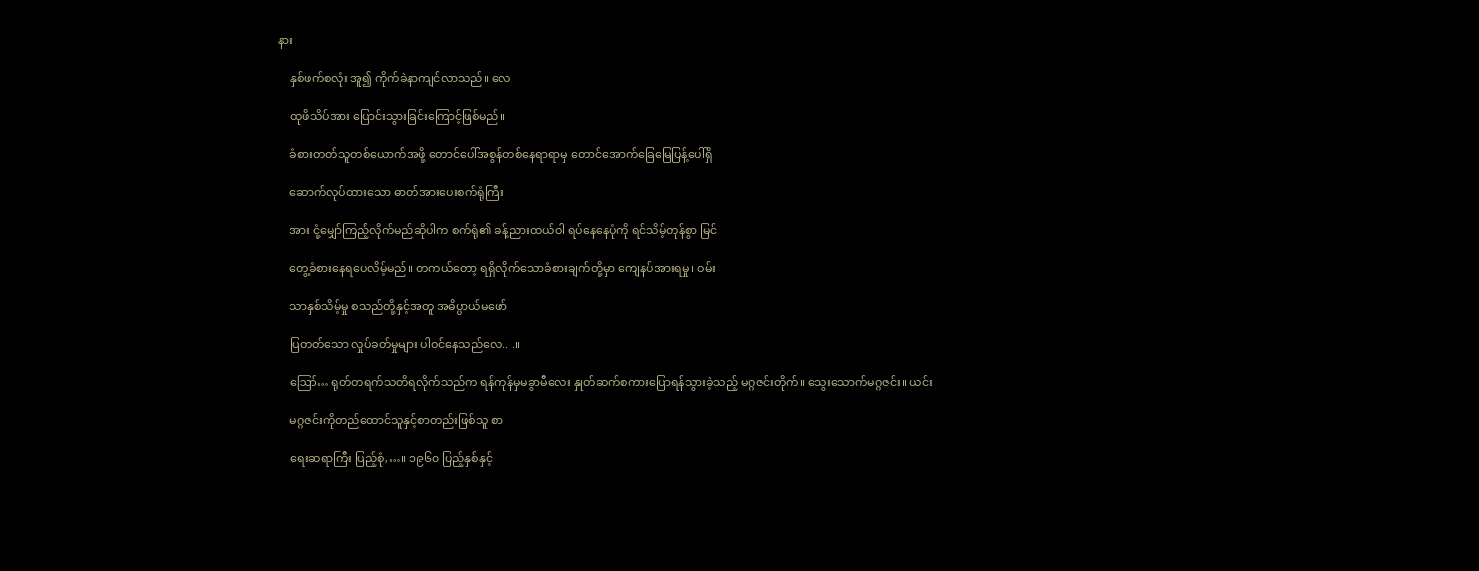နား

    နှစ်ဖက်စလုံး အူ၍ ကိုက်ခဲနာကျင်လာသည်။ လေ

    ထုဖိသိပ်အား ပြောင်းသွားခြင်းကြောင့်ဖြစ်မည်။

    ခံစားတတ်သူတစ်ယောက်အဖို့ တောင်ပေါ်အစွန်တစ်နေရာရာမှ တောင်အောက်ခြေမြေပြန့်ပေါ်ရှိ

    ဆောက်လုပ်ထားသော ဓာတ်အားပေးစက်ရုံကြီး

    အား ငုံ့မျှော်ကြည်ံ့လိုက်မည်ဆိုပါက စက်ရုံ၏ ခန့်ညားထယ်ဝါ ရပ်နေနေပုံကို ရင်သိမ့်တုန်စွာ မြင်

    တွေ့ခံစားနေရပေလိမ့်မည်။ တကယ်တော့ ရရှိလိုက်သောခံစားချက်တို့မှာ ကျေနပ်အားရမှု၊ ဝမ်း

    သာနှစ်သိမ့်မှု စသည်တို့နှင့်အတူ အဓိပ္ပာယ်မဖော်

    ပြတတ်သော လှုပ်ခတ်မှုများ ပါဝင်နေသည်လေ.. .။

    ဪ… ရုတ်တရက်သတိရလိုက်သည်က ရန်ကုန်မှမခွာမီလေး နှုတ်ဆက်စကားပြောရန်သွားခဲ့သည့် မဂ္ဂဇင်းတိုက်။ သွေးသောက်မဂ္ဂဇင်း။ ယင်း

    မဂ္ဂဇင်းကိုတည်ထောင်သူနှင့်စာတည်းဖြစ်သူ စာ

    ရေးဆရာကြီး ပြည့်စုံ,…။ ၁၉၆၀ ပြည့်နှစ်နှင့်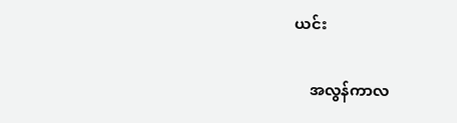ယင်း

    အလွန်ကာလ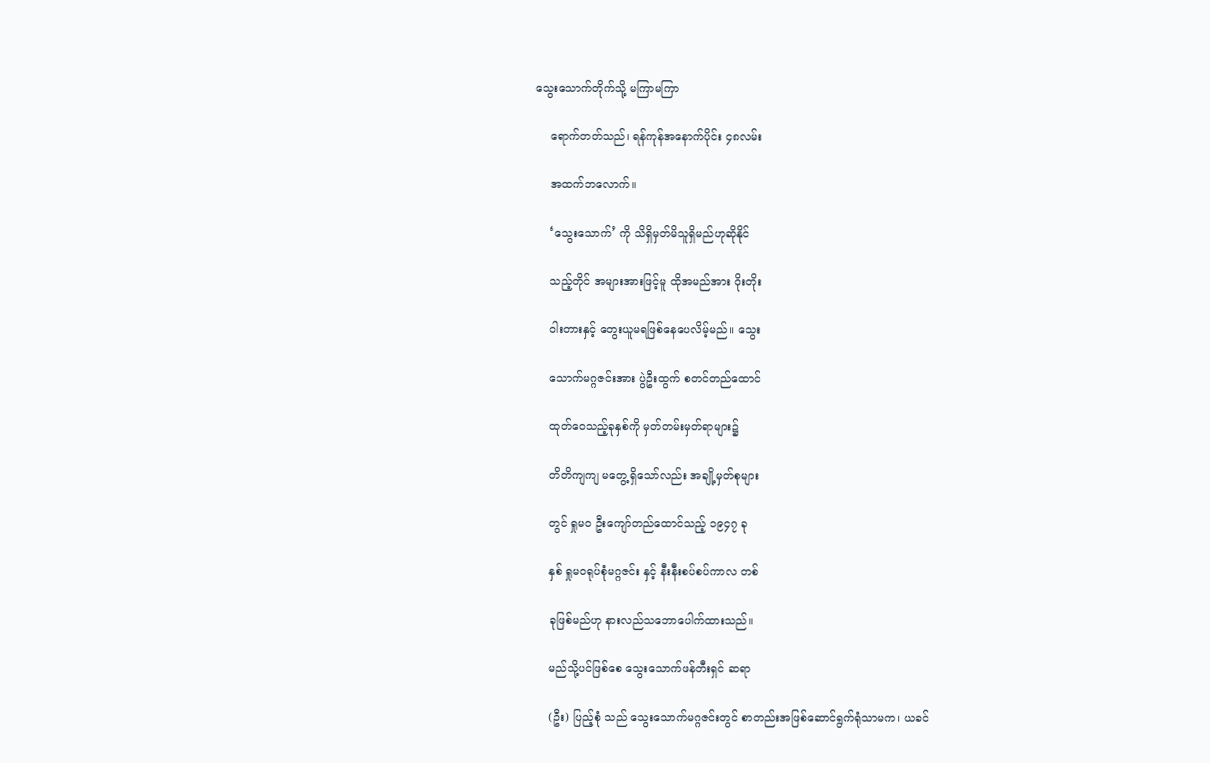သွေးသောက်တိုက်သို့ မကြာမကြာ

    ရောက်တတ်သည်၊ ရန်ကုန်အနောက်ပိုင်း ၄၈လမ်း

    အထက်ဘလောက်။

    ‘သွေးသောက်’ ကို သိရှိမှတ်မိသူရှိမည်ဟုဆိုနိုင်

    သည့်တိုင် အများအားဖြင့်မူ ထိုအမည်အား ဝိုးတိုး

    ဝါးတားနှင့် တွေးယူမရဖြစ်နေပေလိမ့်မည်။ သွေး

    သောက်မဂ္ဂဇင်းအား ပွဲဦးထွက် စတင်တည်ထောင်

    ထုတ်ဝေသည့်ခုနှစ်ကို မှတ်တမ်းမှတ်ရာများ၌

    တိတိကျကျ မတွေ့ရှိသော်လည်း အချို့မှတ်စုများ

    တွင် ရှုမဝ ဦးကျော်တည်ထောင်သည့် ၁၉၄၇ ခု

    နှစ် ရှုမဝရုပ်စုံမဂ္ဂဇင်း နှင့် နီးနီးစပ်စပ်ကာလ တစ်

    ခုဖြစ်မည်ဟု နားလည်သဘောပေါက်ထားသည်။

    မည်သို့ပင်ဖြစ်စေ သွေးသောက်ဖန်တီးရှင် ဆရာ

    (ဦး) ပြည့်စုံ သည် သွေးသောက်မဂ္ဂဇင်းတွင် စာတည်းအဖြစ်ဆောင်ရွက်ရုံသာမက၊ ယခင်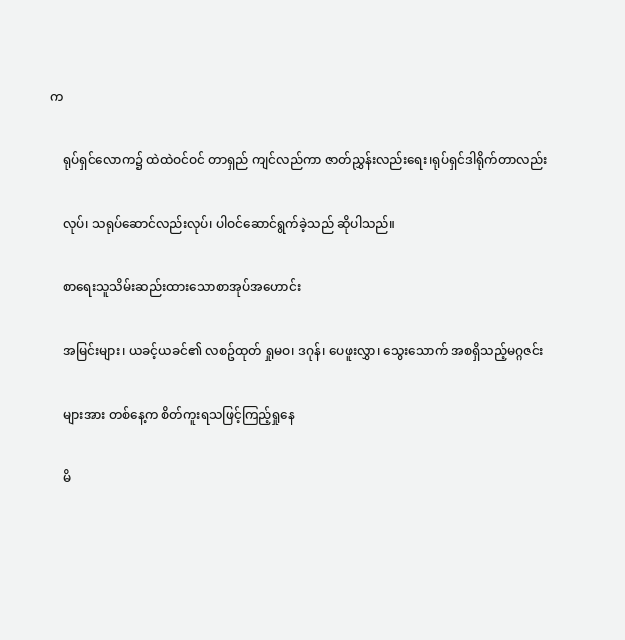က

    ရုပ်ရှင်လောက၌ ထဲထဲဝင်ဝင် တာရှည် ကျင်လည်ကာ ဇာတ်ညွှန်းလည်းရေး၊ရုပ်ရှင်ဒါရိုက်တာလည်း

    လုပ်၊ သရုပ်ဆောင်လည်းလုပ်၊ ပါဝင်ဆောင်ရွက်ခဲ့သည် ဆိုပါသည်။

    စာရေးသူသိမ်းဆည်းထားသောစာအုပ်အဟောင်း

    အမြင်းများ၊ ယခင့်ယခင်၏ လစဥ်ထုတ် ရှုမဝ၊ ဒဂုန်၊ ပေဖူးလွှာ၊ သွေးသောက် အစရှိသည့်မဂ္ဂဇင်း

    များအား တစ်နေ့က စိတ်ကူးရသဖြင့်ကြည့်ရှုနေ

    မိ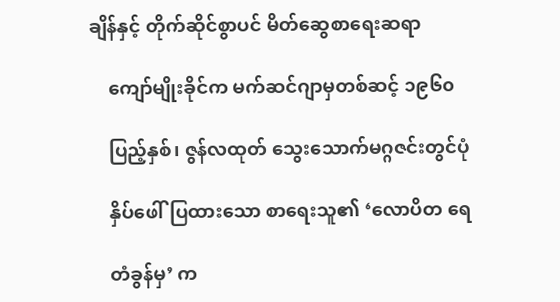ချိန်နှင့် တိုက်ဆိုင်စွာပင် မိတ်ဆွေစာရေးဆရာ

    ကျော်မျိုးခိုင်က မက်ဆင်ဂျာမှတစ်ဆင့် ၁၉၆၀

    ပြည့်နှစ်၊ ဇွန်လထုတ် သွေးသောက်မဂ္ဂဇင်းတွင်ပုံ

    နှိပ်ဖေါ်ပြထားသော စာရေးသူ၏ ‘လောပိတ ရေ

    တံခွန်မှ’ က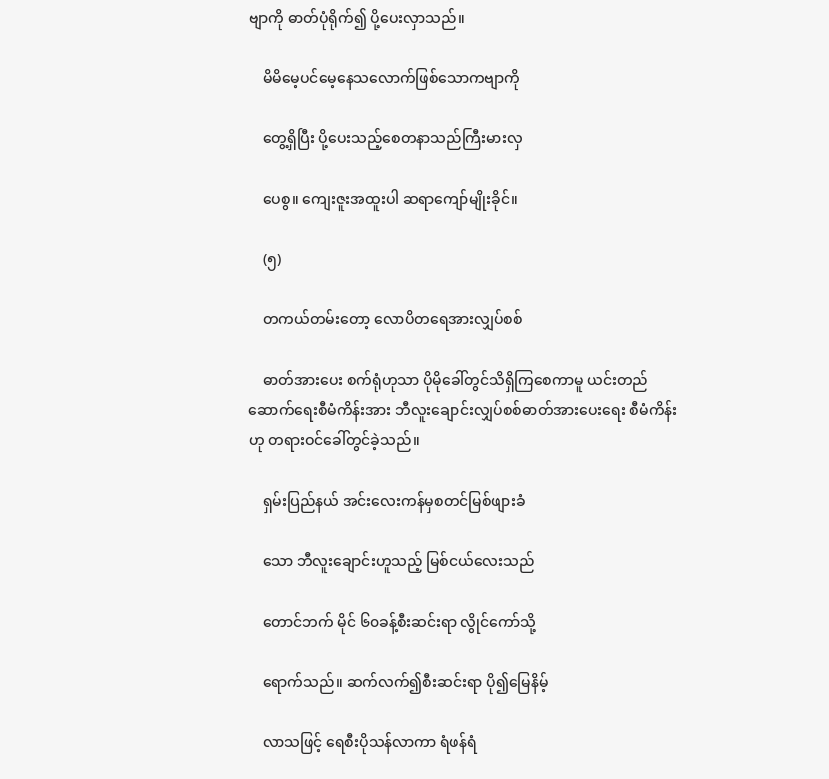ဗျာကို ဓာတ်ပုံရိုက်၍ ပို့ပေးလှာသည်။

    မိမိမေ့ပင်မေ့နေသလောက်ဖြစ်သောကဗျာကို

    တွေ့ရှိပြီး ပို့ပေးသည့်စေတနာသည်ကြီးမားလှ

    ပေစွ။ ကျေးဇူးအထူးပါ ဆရာကျော်မျိုးခိုင်။

    (၅)

    တကယ်တမ်းတော့ လောပိတရေအားလျှပ်စစ်

    ဓာတ်အားပေး စက်ရုံဟုသာ ပိုမိုခေါ်တွင်သိရှိကြစေကာမူ ယင်းတည်ဆောက်ရေးစီမံကိန်းအား ဘီလူးချောင်းလျှပ်စစ်ဓာတ်အားပေးရေး စီမံကိန်းဟု တရားဝင်ခေါ်တွင်ခဲ့သည်။

    ရှမ်းပြည်နယ် အင်းလေးကန်မှစတင်မြစ်ဖျားခံ

    သော ဘီလူးချောင်းဟူသည့် မြစ်ငယ်လေးသည်

    တောင်ဘက် မိုင် ၆၀ခန့်စီးဆင်းရာ လွိုင်ကော်သို့

    ရောက်သည်။ ဆက်လက်၍စီးဆင်းရာ ပို၍မြေနိမ့်

    လာသဖြင့် ရေစီးပိုသန်လာကာ ရံဖန်ရံ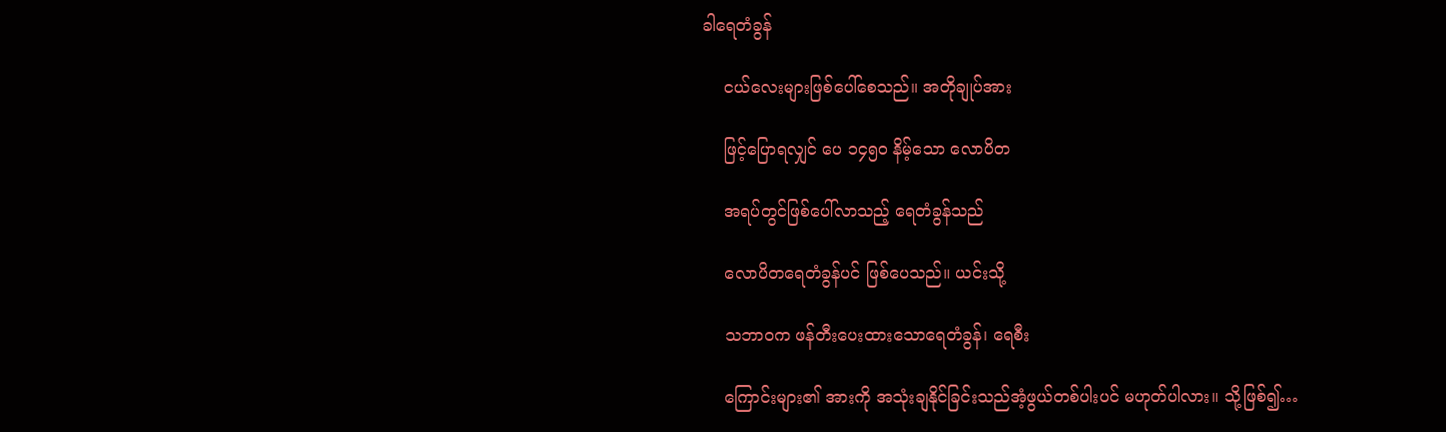ခါရေတံခွန်

    ငယ်လေးများဖြစ်ပေါ်စေသည်။ အတိုချုပ်အား

    ဖြင့်ပြောရလျှင် ပေ ၁၄၅၀ နိမ့်သော လောပိတ

    အရပ်တွင်ဖြစ်ပေါ်လာသည့် ရေတံခွန်သည်

    လောပိတရေတံခွန်ပင် ဖြစ်ပေသည်။ ယင်းသို့

    သဘာဝက ဖန်တီးပေးထားသောရေတံခွန်၊ ရေစီး

    ကြောင်းများ၏ အားကို အသုံးချနိုင်ခြင်းသည်အံ့ဖွယ်တစ်ပါးပင် မဟုတ်ပါလား။ သို့ဖြစ်၍…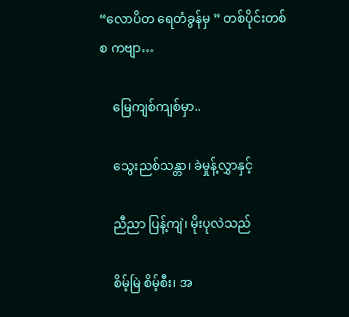“လောပိတ ရေတံခွန်မှ ” တစ်ပိုင်းတစ်စ ကဗျာ…

    မြေကျစ်ကျစ်မှာ..

    သွေးညစ်သန္တာ၊ ခဲမှုန့်လွှာနှင့်

    ညီညာ ပြန့်ကျဲ၊ မိုးပုလဲသည်

    စိမ့်မြဲ စိမ့်စီး၊ အ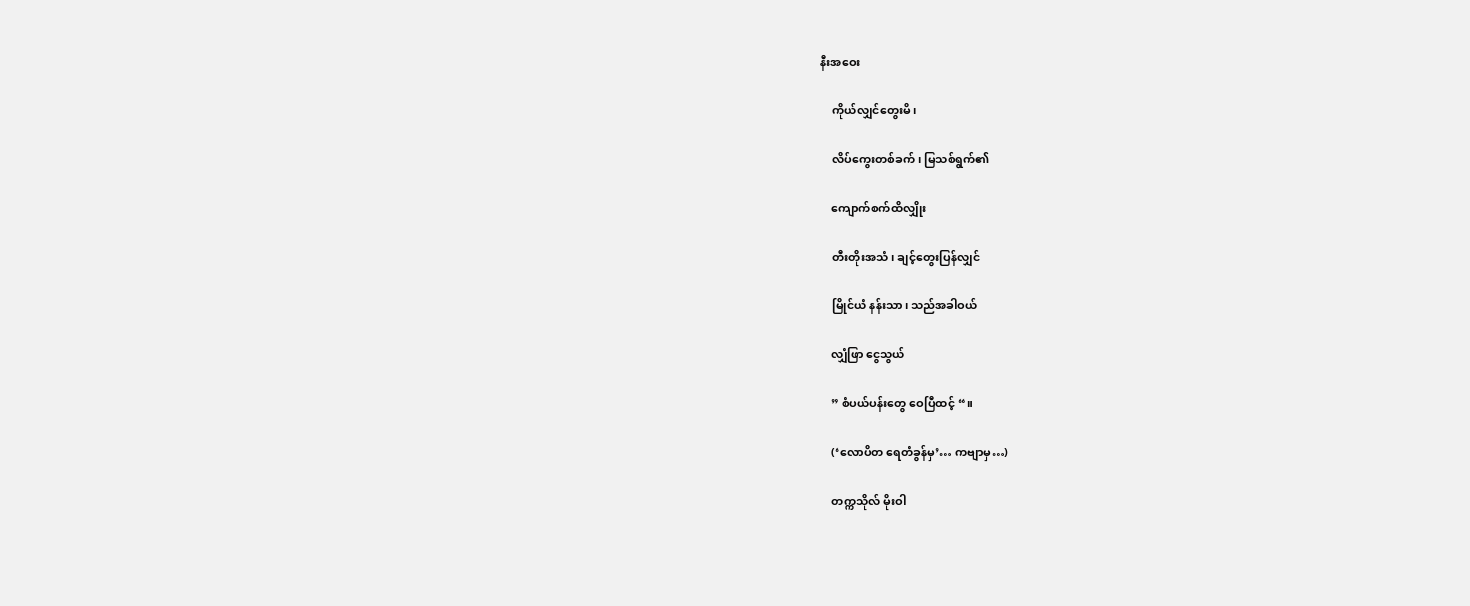နီးအဝေး

    ကိုယ်လျှင်တွေးမိ၊

    လိပ်ကွေးတစ်ခက်၊ မြသစ်ရွက်၏

    ကျောက်စက်ထိလျှိုး

    တီးတိုးအသံ၊ ချင့်တွေးပြန်လျှင်

    မြိုင်ယံ နန်းသာ၊ သည်အခါဝယ်

    လျှံဖြာ ငွေသွယ်

    ” စံပယ်ပန်းတွေ ဝေပြီထင့် “။

    (‘လောပိတ ရေတံခွန်မှ’… ကဗျာမှ…)

    တက္ကသိုလ် မိုးဝါ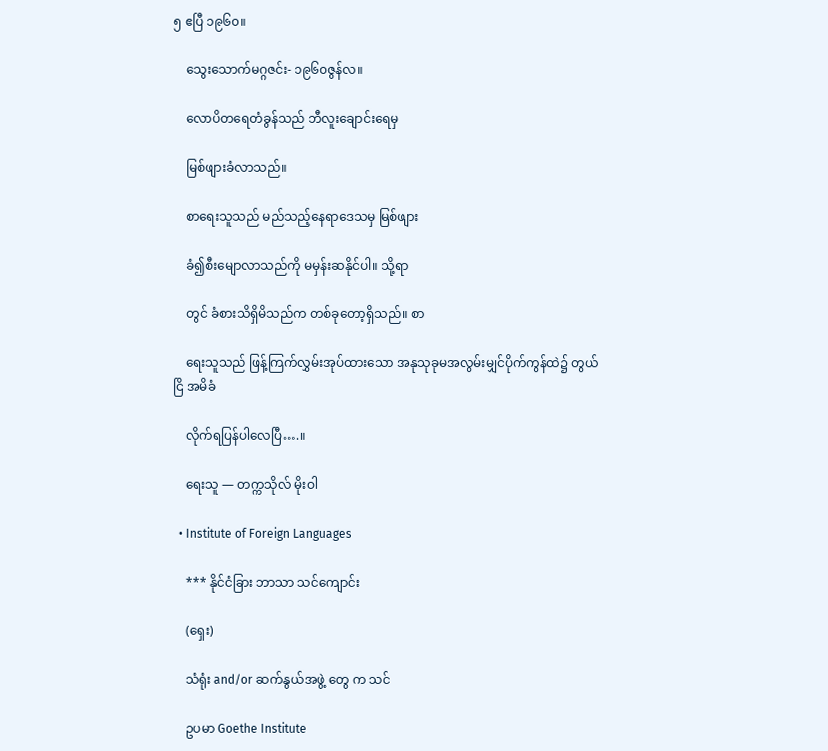၅ ဧပြီ ၁၉၆၀။

    သွေးသောက်မဂ္ဂဇင်း- ၁၉၆၀ဇွန်လ။

    လောပိတရေတံခွန်သည် ဘီလူးချောင်းရေမှ

    မြစ်ဖျားခံလာသည်။

    စာရေးသူသည် မည်သည့်နေရာဒေသမှ မြစ်ဖျား

    ခံ၍စီးမျောလာသည်ကို မမှန်းဆနိုင်ပါ။ သို့ရာ

    တွင် ခံစားသိရှိမိသည်က တစ်ခုတော့ရှိသည်။ စာ

    ရေးသူသည် ဖြန့်ကြက်လွှမ်းအုပ်ထားသော အနုသုခုမအလွမ်းမျှင်ပိုက်ကွန်ထဲ၌ တွယ်ငြိ အမိခံ

    လိုက်ရပြန်ပါလေပြီ….။

    ရေးသူ — တက္ကသိုလ် မိုးဝါ

  • Institute of Foreign Languages

    *** နိုင်ငံခြား ဘာသာ သင်ကျောင်း

    (ရှေး)

    သံရုံး and/or ဆက်နွယ်အဖွဲ့ တွေ က သင်

    ဥပမာ Goethe Institute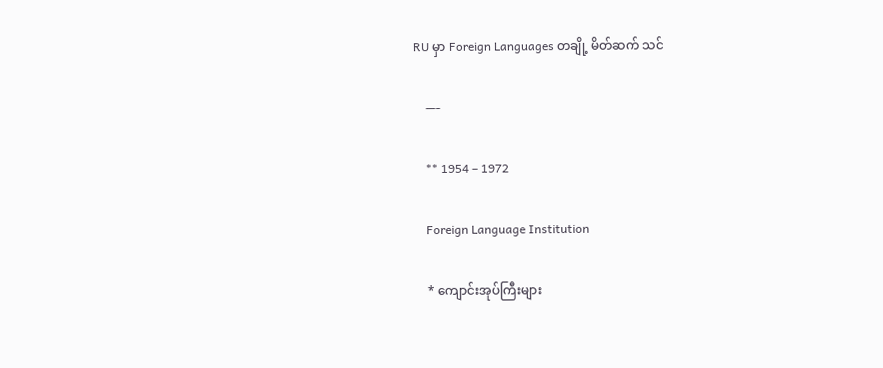RU မှာ Foreign Languages တချို့ မိတ်ဆက် သင်

    —-

    ** 1954 – 1972

    Foreign Language Institution

    * ကျောင်းအုပ်ကြီးများ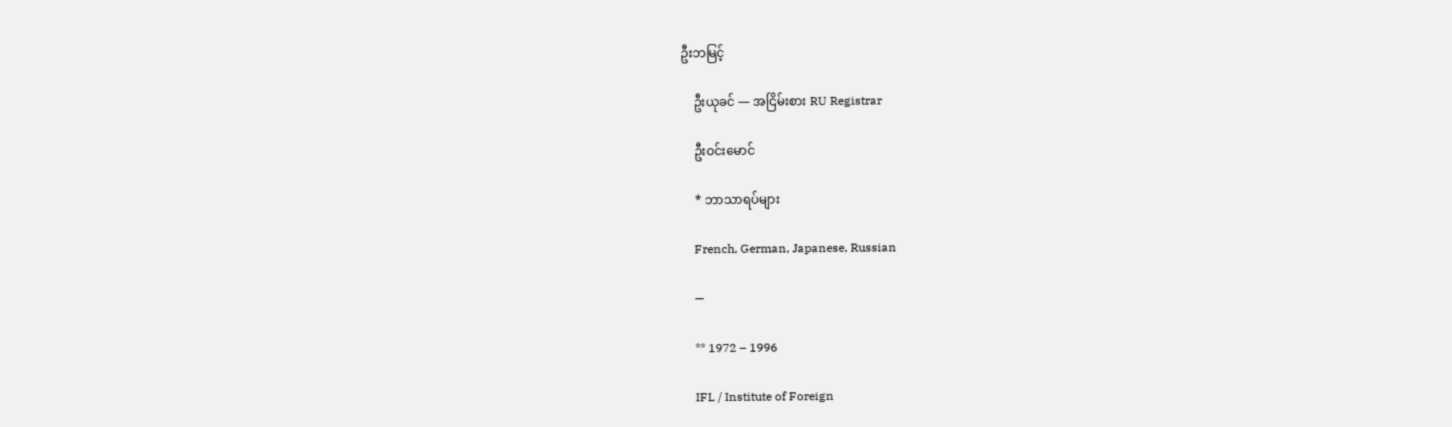ဦးဘမြင့်

    ဦးယုခင် — အငြိမ်းစား RU Registrar

    ဦးဝင်းမောင်

    * ဘာသာရပ်များ

    French, German, Japanese, Russian

    —

    ** 1972 – 1996

    IFL / Institute of Foreign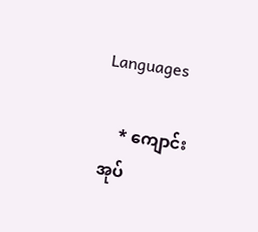Languages

    * ကျောင်းအုပ်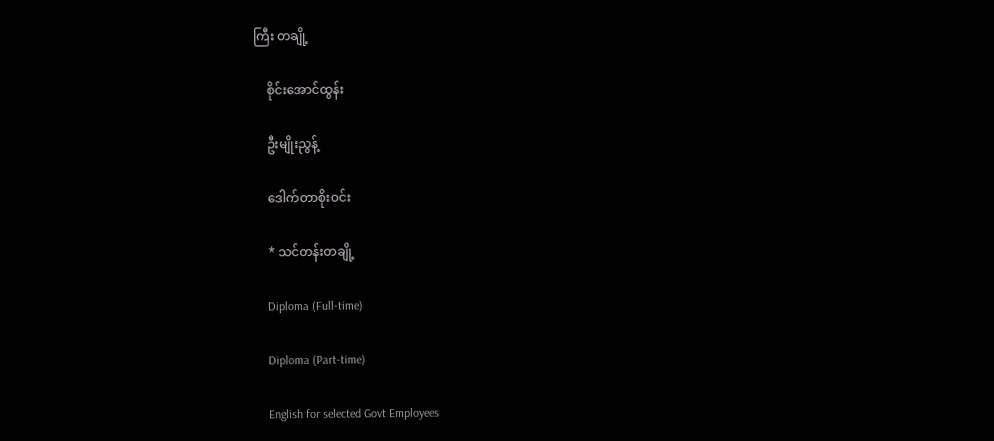ကြီး တချို့

    စိုင်းအောင်ထွန်း

    ဦးမျိုးညွန့်

    ဒေါက်တာစိုးဝင်း

    * သင်တန်းတချို့

    Diploma (Full-time)

    Diploma (Part-time)

    English for selected Govt Employees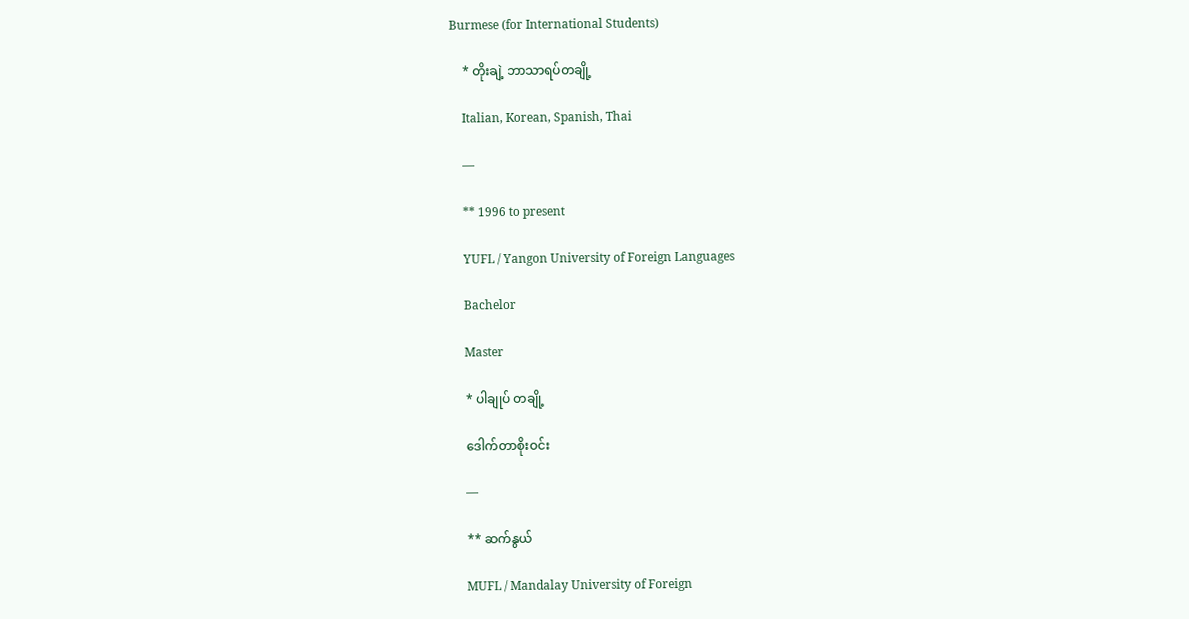Burmese (for International Students)

    * တိုးချဲ့ ဘာသာရပ်တချို့

    Italian, Korean, Spanish, Thai

    —

    ** 1996 to present

    YUFL / Yangon University of Foreign Languages

    Bachelor

    Master

    * ပါချုပ် တချို့

    ဒေါက်တာစိုးဝင်း

    —

    ** ဆက်နွယ်

    MUFL / Mandalay University of Foreign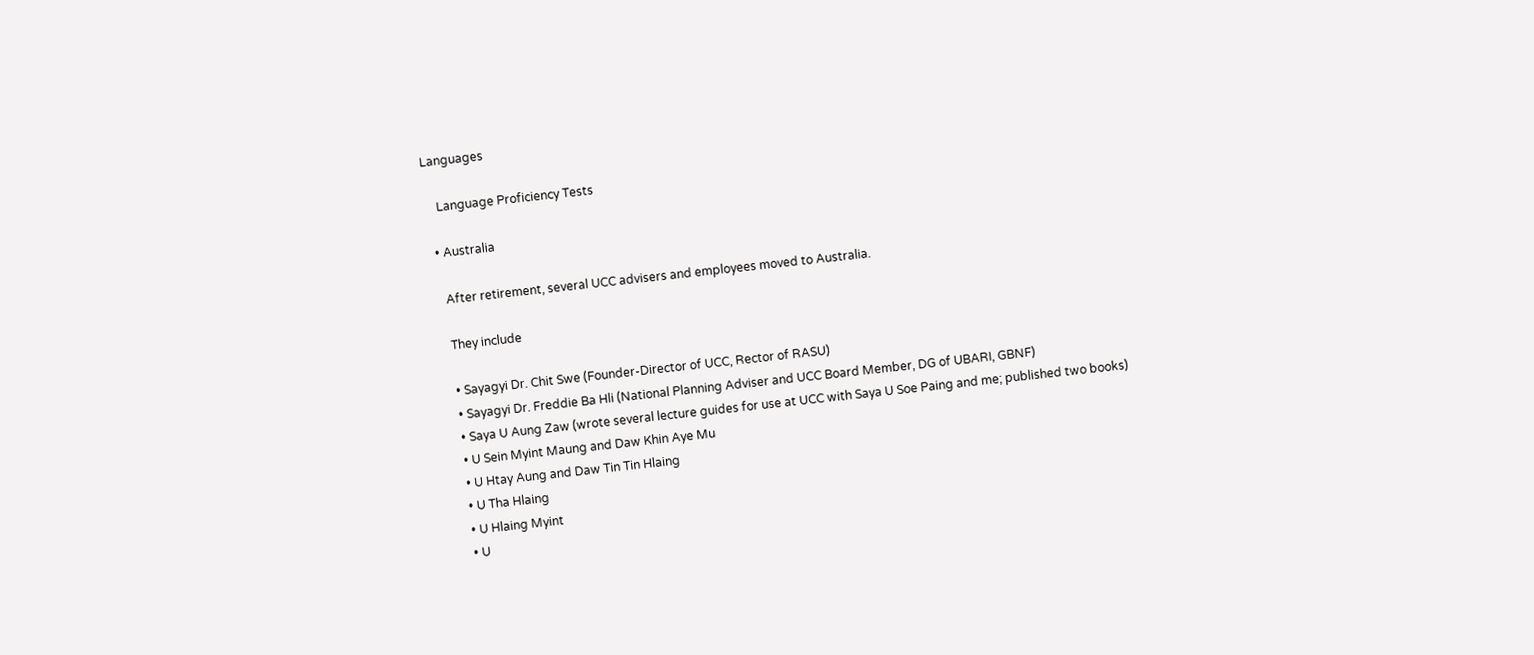Languages

    Language Proficiency Tests

  • Australia

    After retirement, several UCC advisers and employees moved to Australia.

    They include

    • Sayagyi Dr. Chit Swe (Founder-Director of UCC, Rector of RASU)
    • Sayagyi Dr. Freddie Ba Hli (National Planning Adviser and UCC Board Member, DG of UBARI, GBNF)
    • Saya U Aung Zaw (wrote several lecture guides for use at UCC with Saya U Soe Paing and me; published two books)
    • U Sein Myint Maung and Daw Khin Aye Mu
    • U Htay Aung and Daw Tin Tin Hlaing
    • U Tha Hlaing
    • U Hlaing Myint
    • U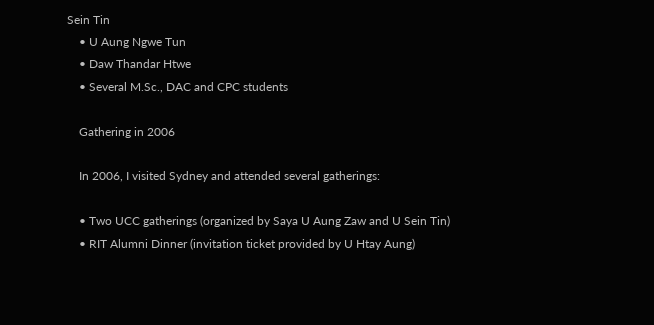Sein Tin
    • U Aung Ngwe Tun
    • Daw Thandar Htwe
    • Several M.Sc., DAC and CPC students

    Gathering in 2006

    In 2006, I visited Sydney and attended several gatherings:

    • Two UCC gatherings (organized by Saya U Aung Zaw and U Sein Tin)
    • RIT Alumni Dinner (invitation ticket provided by U Htay Aung)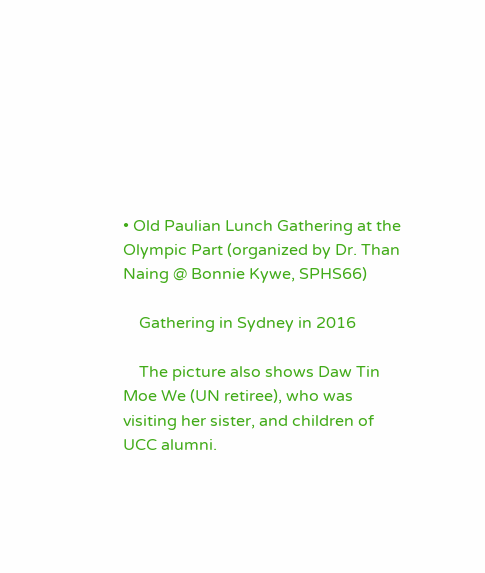• Old Paulian Lunch Gathering at the Olympic Part (organized by Dr. Than Naing @ Bonnie Kywe, SPHS66)

    Gathering in Sydney in 2016

    The picture also shows Daw Tin Moe We (UN retiree), who was visiting her sister, and children of UCC alumni.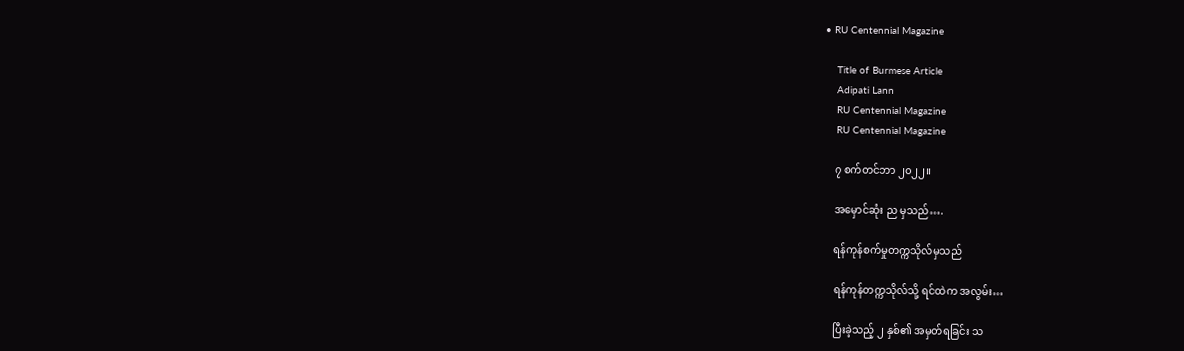• RU Centennial Magazine

    Title of Burmese Article
    Adipati Lann
    RU Centennial Magazine
    RU Centennial Magazine

    ၇ စက်တင်ဘာ ၂၀၂၂။

    အမှောင်ဆုံး ည မှသည်….

    ရန်ကုန်စက်မှုတက္ကသိုလ်မှသည်

    ရန်ကုန်တက္ကသိုလ်သို့ ရင်ထဲက အလွမ်း…

    ပြီးခဲ့သည့် ၂ နှစ်၏ အမှတ်ရခြင်း သ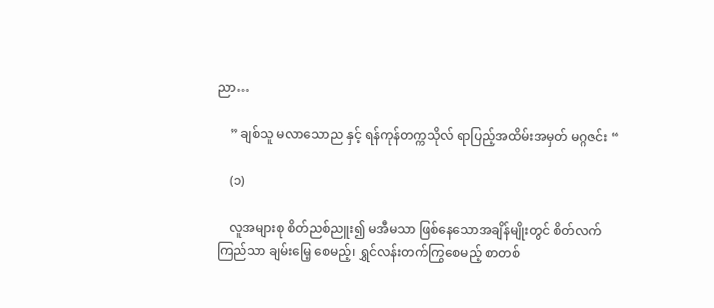ညာ…

    ” ချစ်သူ မလာသောည နှင့် ရန်ကုန်တက္ကသိုလ် ရာပြည့်အထိမ်းအမှတ် မဂ္ဂဇင်း “

    (၁)

    လူအများစု စိတ်ညစ်ညူး၍ မအီမသာ ဖြစ်နေသောအချိန်မျိုးတွင် စိတ်လက်ကြည်သာ ချမ်းမြေ့ စေမည့်၊ ရွှင်လန်းတက်ကြွစေမည့် စာတစ်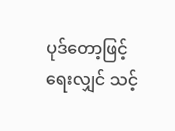ပုဒ်တော့ဖြင့် ရေးလျှင် သင့်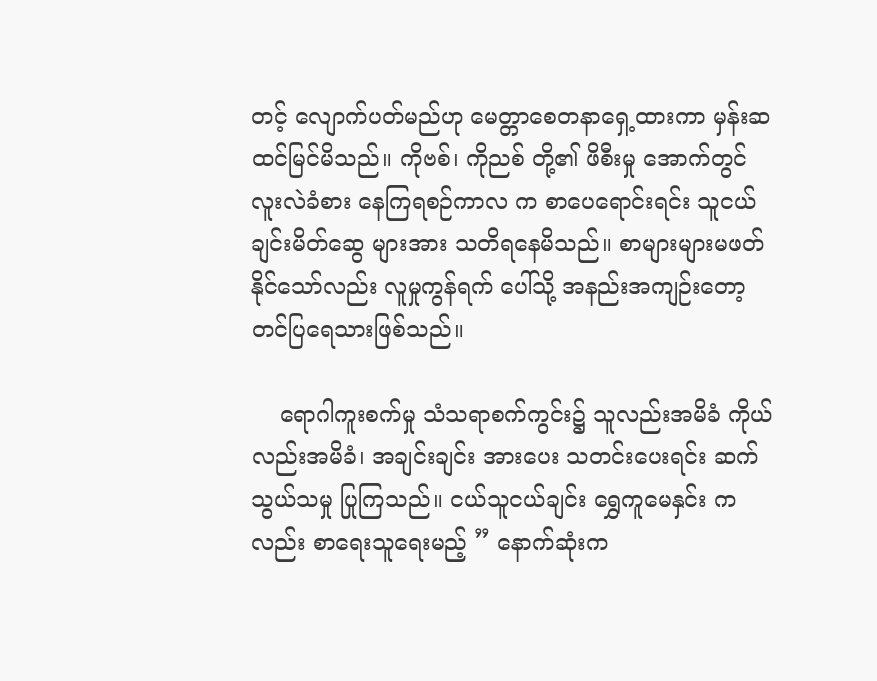တင့် လျောက်ပတ်မည်ဟု မေတ္တာစေတနာရှေ့ထားကာ မှန်းဆ ထင်မြင်မိသည်။ ကိုဗစ်၊ ကိုညစ် တို့၏ ဖိစီးမှု အောက်တွင် လူးလဲခံစား နေကြရစဉ်ကာလ က စာပေရောင်းရင်း သူငယ်ချင်းမိတ်ဆွေ များအား သတိရနေမိသည်။ စာများများမဖတ်နိုင်သော်လည်း လူမှုကွန်ရက် ပေါ်သို့ အနည်းအကျဉ်းတော့ တင်ပြရေသားဖြစ်သည်။

    ရောဂါကူးစက်မှု သံသရာစက်ကွင်း၌ သူလည်းအမိခံ ကိုယ်လည်းအမိခံ၊ အချင်းချင်း အားပေး သတင်းပေးရင်း ဆက်သွယ်သမှု ပြုကြသည်။ ငယ်သူငယ်ချင်း ရွှေကူမေနှင်း ကလည်း စာရေးသူရေးမည့် ” နောက်ဆုံးက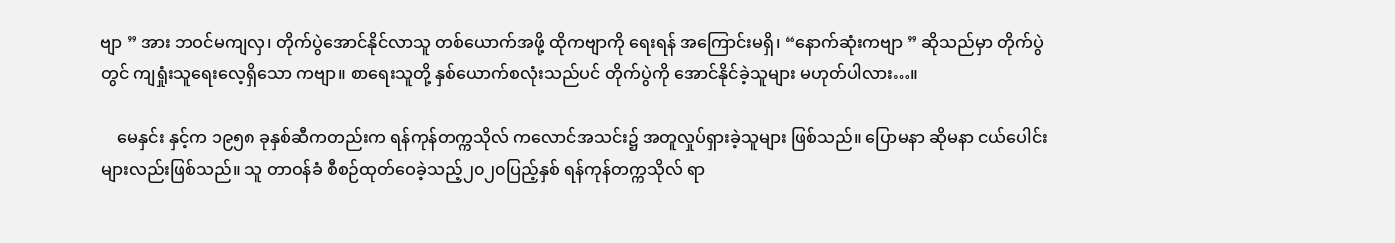ဗျာ ” အား ဘဝင်မကျလှ၊ တိုက်ပွဲအောင်နိုင်လာသူ တစ်ယောက်အဖို့ ထိုကဗျာကို ရေးရန် အကြောင်းမရှိ၊ “နောက်ဆုံးကဗျာ ” ဆိုသည်မှာ တိုက်ပွဲတွင် ကျရှုံးသူရေးလေ့ရှိသော ကဗျာ။ စာရေးသူတို့ နှစ်ယောက်စလုံးသည်ပင် တိုက်ပွဲကို အောင်နိုင်ခဲ့သူများ မဟုတ်ပါလား…။

    မေနှင်း နှင့်က ၁၉၅၈ ခုနှစ်ဆီကတည်းက ရန်ကုန်တက္ကသိုလ် ကလောင်အသင်း၌ အတူလှုပ်ရှားခဲ့သူများ ဖြစ်သည်။ ပြောမနာ ဆိုမနာ ငယ်ပေါင်းများလည်းဖြစ်သည်။ သူ တာဝန်ခံ စီစဉ်ထုတ်ဝေခဲ့သည့်၂၀၂၀ပြည့်နှစ် ရန်ကုန်တက္ကသိုလ် ရာ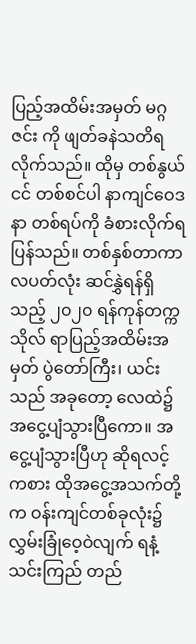ပြည့်အထိမ်းအမှတ် မဂ္ဂဇင်း ကို ဖျတ်ခနဲသတိရလိုက်သည်။ ထိုမှ တစ်နွယ်ငင် တစ်စင်ပါ နာကျင်ဝေဒနာ တစ်ရပ်ကို ခံစားလိုက်ရပြန်သည်။ တစ်နှစ်တာကာလပတ်လုံး ဆင်နွှဲရန်ရှိသည့် ၂၀၂၀ ရန်ကုန်တက္ကသိုလ် ရာပြည့်အထိမ်းအမှတ် ပွဲတော်ကြီး၊ ယင်းသည် အခုတော့ လေထဲ၌ အငွေ့ပျံသွားပြီကော။ အငွေ့ပျံသွားပြီဟု ဆိုရလင့်ကစား ထိုအငွေ့အသက်တို့က ဝန်းကျင်တစ်ခုလုံး၌ လွှမ်းခြုံဝေ့ဝဲလျက် ရနံ့သင်းကြည် တည်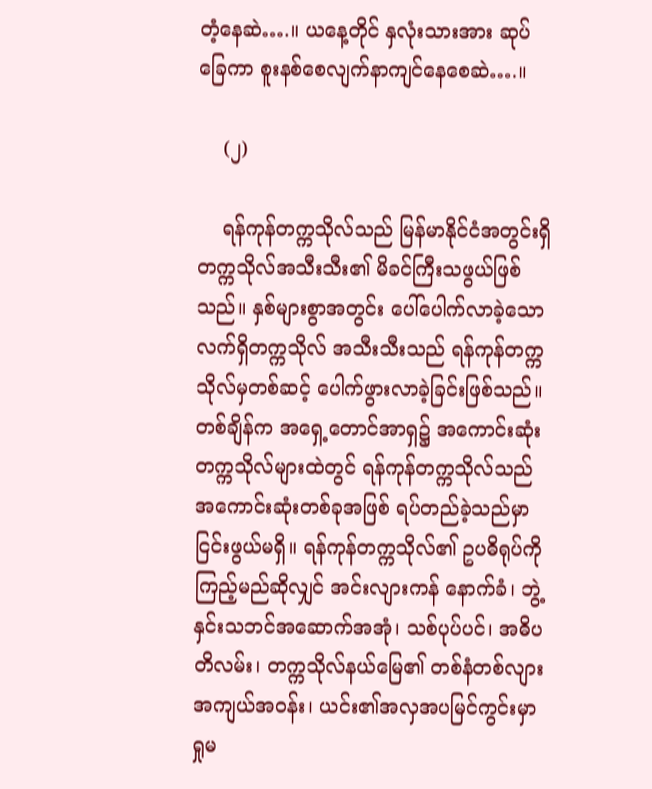တံ့နေဆဲ….။ ယနေ့တိုင် နှလုံးသားအား ဆုပ်ခြေကာ စူးနစ်စေလျက်နာကျင်နေစေဆဲ….။

    (၂)

    ရန်ကုန်တက္ကသိုလ်သည် မြန်မာနိုင်ငံအတွင်းရှိ တက္ကသိုလ်အသီးသီး၏ မိခင်ကြီးသဖွယ်ဖြစ်သည်။ နှစ်များစွာအတွင်း ပေါ်ပေါက်လာခဲ့သော လက်ရှိတက္ကသိုလ် အသီးသီးသည် ရန်ကုန်တက္ကသိုလ်မှတစ်ဆင့် ပေါက်ဖွားလာခဲ့ခြင်းဖြစ်သည်။ တစ်ချိန်က အရှေ့တောင်အာရှ၌ အကောင်းဆုံးတက္ကသိုလ်များထဲတွင် ရန်ကုန်တက္ကသိုလ်သည် အကောင်းဆုံးတစ်ခုအဖြစ် ရပ်တည်ခဲ့သည်မှာ ငြင်းဖွယ်မရှိ။ ရန်ကုန်တက္ကသိုလ်၏ ဥပဓိရုပ်ကို ကြည့်မည်ဆိုလျှင် အင်းလျားကန် နောက်ခံ၊ ဘွဲ့နှင်းသဘင်အဆောက်အအုံ၊ သစ်ပုပ်ပင်၊ အဓိပတိလမ်း၊ တက္ကသိုလ်နယ်မြေ၏ တစ်နံတစ်လျား အကျယ်အဝန်း၊ ယင်း၏အလှအပမြင်ကွင်းမှာ ရှုမ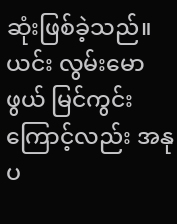ဆုံးဖြစ်ခဲ့သည်။ ယင်း လွမ်းမောဖွယ် မြင်ကွင်းကြောင့်လည်း အနုပ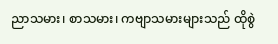ညာသမား၊ စာသမား၊ ကဗျာသမားများသည် ထိုစွဲ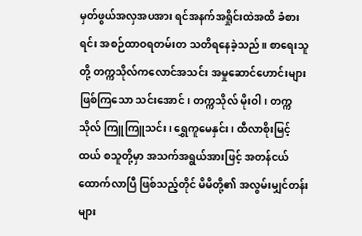မှတ်ဖွယ်အလှအပအား ရင်အနက်အရှိုင်းထဲအထိ ခံစားရင်း အစဉ်ထာဝရတမ်းတ သတိရနေခဲ့သည်။ စာရေးသူတို့ တက္ကသိုလ်ကလောင်အသင်း အမှုဆောင်ဟောင်းများ ဖြစ်ကြသော သင်းအောင်၊ တက္ကသိုလ် မိုးဝါ၊ တက္ကသိုလ် ကြူကြူသင်း၊ ရွှေကူမေနှင်း၊ ထီလာစိုးမြင့်ထယ် စသူတို့မှာ အသက်အရွယ်အားဖြင့် အတန်ငယ်ထောက်လာပြီ ဖြစ်သည့်တိုင် မိမိတို့၏ အလွမ်းမျှင်တန်းများ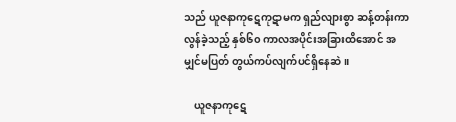သည် ယူဇနာကုဋေကုဋာမက ရှည်လျားစွာ ဆန့်တန်းကာလွန်ခဲ့သည့် နှစ်၆၀ ကာလအပိုင်းအခြားထိအောင် အမျှင်မပြတ် တွယ်ကပ်လျက်ပင်ရှိနေဆဲ။

    ယူဇနာကုဋေ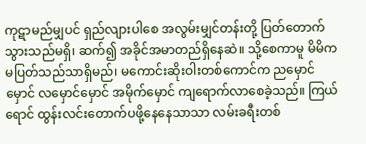ကုဋာမည်မျှပင် ရှည်လျားပါစေ အလွမ်းမျှင်တန်းတို့ ပြတ်တောက်သွားသည်မရှိ၊ ဆက်၍ အခိုင်အမာတည်ရှိနေဆဲ။ သို့စေကာမူ မိမိကမပြတ်သည်သာရှိမည်၊ မကောင်းဆိုးဝါးတစ်ကောင်က ညမှောင်မှောင် လမှောင်မှောင် အမိုက်မှောင် ကျရောက်လာစေခဲ့သည်။ ကြယ်ရောင် ထွန်းလင်းတောက်ပဖို့နေနေသာသာ လမ်းခရီးတစ်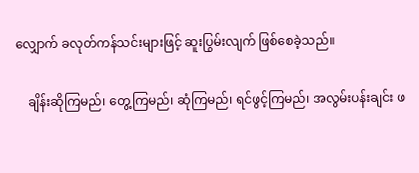လျှောက် ခလုတ်ကန်သင်းများဖြင့် ဆူးပြွမ်းလျက် ဖြစ်စေခဲ့သည်။

    ချိန်းဆိုကြမည်၊ တွေ့ကြမည်၊ ဆုံကြမည်၊ ရင်ဖွင့်ကြမည်၊ အလွမ်းပန်းချင်း ဖ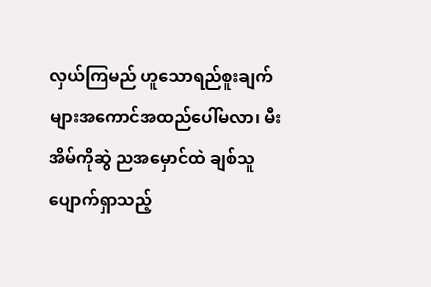လှယ်ကြမည် ဟူသောရည်စူးချက်များအကောင်အထည်ပေါ်မလာ၊ မီးအိမ်ကိုဆွဲ ညအမှောင်ထဲ ချစ်သူပျောက်ရှာသည့်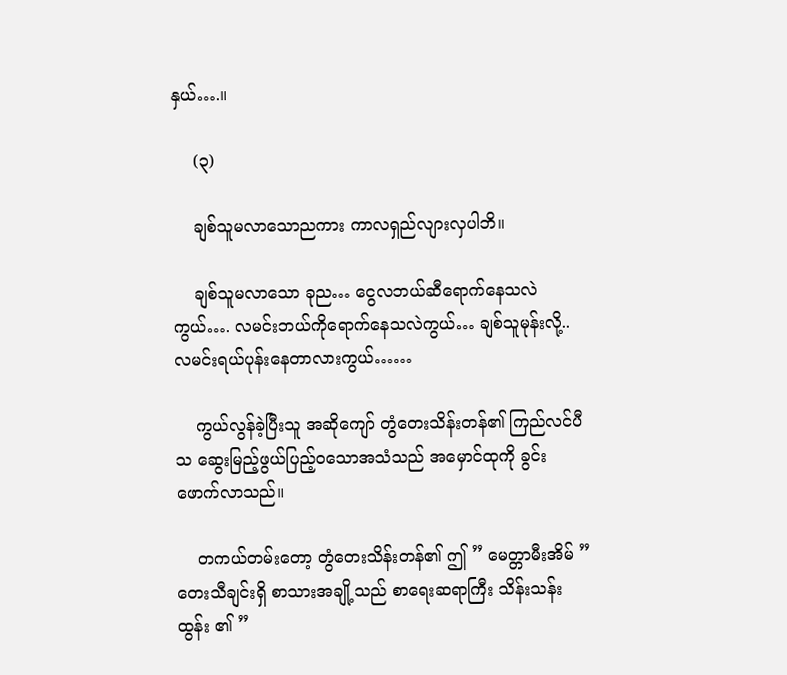နှယ်….။

    (၃)

    ချစ်သူမလာသောညကား ကာလရှည်လျားလှပါဘိ။

    ချစ်သူမလာသော ခုည… ငွေလဘယ်ဆီရောက်နေသလဲကွယ်…. လမင်းဘယ်ကိုရောက်နေသလဲကွယ်… ချစ်သူမုန်းလို့.. လမင်းရယ်ပုန်းနေတာလားကွယ်……

    ကွယ်လွန်ခဲ့ပြီးသူ အဆိုကျော် တွံတေးသိန်းတန်၏ ကြည်လင်ပီသ ဆွေးမြည့်ဖွယ်ပြည့်ဝသောအသံသည် အမှောင်ထုကို ခွင်းဖောက်လာသည်။

    တကယ်တမ်းတော့ တွံတေးသိန်းတန်၏ ဤ ” မေတ္တာမီးအိမ် ” တေးသီချင်းရှိ စာသားအချို့သည် စာရေးဆရာကြီး သိန်းသန်းထွန်း ၏ ”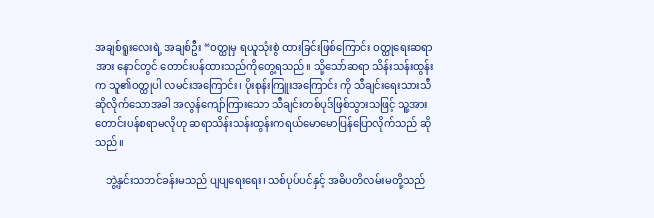အချစ်ရူးလေးရဲ့ အချစ်ဦး “ဝတ္ထုမှ ရယူသုံးစွဲ ထားခြင်းဖြစ်ကြောင်း ဝတ္ထုရေးဆရာအား နောင်တွင် တောင်းပန်ထားသည်ကိုတွေ့ရသည်။ သို့သော်ဆရာ သိန်းသန်းထွန်းက သူ၏ဝတ္ထုပါ လမင်းအကြောင်း၊ ပိုးစုန်းကြူးအကြောင်း ကို သီချင်းရေးသားသီဆိုလိုက်သောအခါ အလွန်ကျော်ကြားသော သီချင်းတစ်ပုဒ်ဖြစ်သွားသဖြင့် သူ့အား တောင်းပန်စရာမလိုဟု ဆရာသိန်းသန်းထွန်းကရယ်မောမောပြန်ပြောလိုက်သည် ဆိုသည်။

    ဘွဲ့နှင်းသဘင်ခန်းမသည် ပျပျရေးရေး၊ သစ်ပုပ်ပင်နှင့် အဓိပတိလမ်းမတို့သည်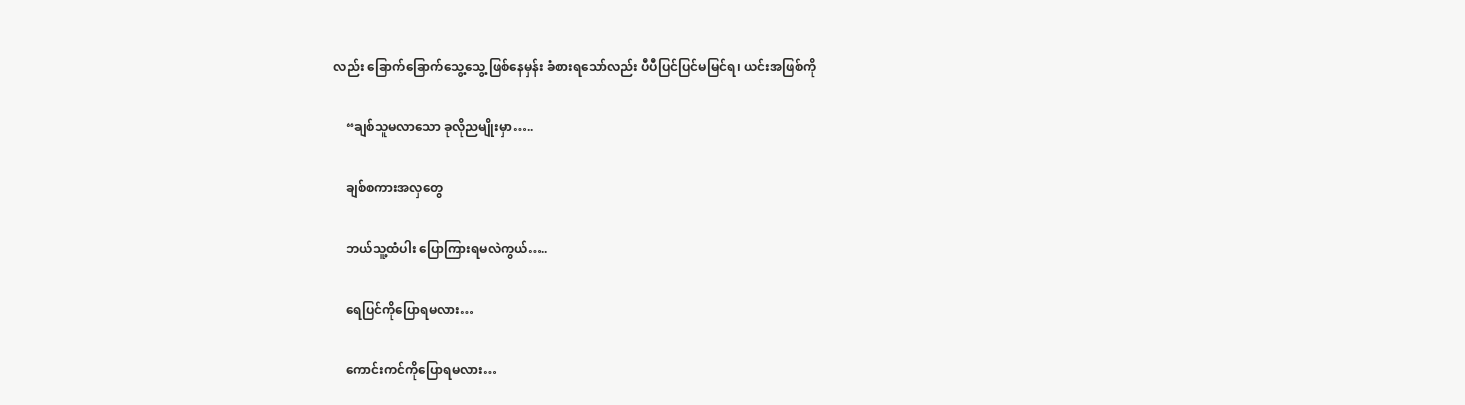လည်း ခြောက်ခြောက်သွေ့သွေ့ ဖြစ်နေမှန်း ခံစားရသော်လည်း ပီပီပြင်ပြင်မမြင်ရ၊ ယင်းအဖြစ်ကို

    “ချစ်သူမလာသော ခုလိုညမျိုးမှာ…..

    ချစ်စကားအလှတွေ

    ဘယ်သူ့ထံပါး ပြောကြားရမလဲကွယ်…..

    ရေပြင်ကိုပြောရမလား…

    ကောင်းကင်ကိုပြောရမလား…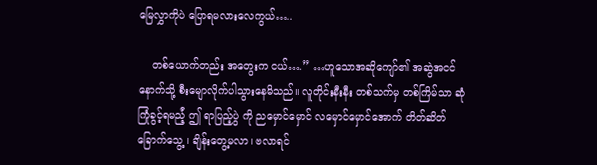မြေလွှာကိုပဲ ပြောရမလားလေကွယ်…..

    တစ်ယောက်တည်း အတွေးက ငယ်….” …ဟူသောအဆိုကျော်၏ အဆွဲအငင်နောက်သို့ စီးမျောလိုက်ပါသွားနေမိသည်။ လူတိုင်းနီးနီး တစ်သက်မှ တစ်ကြိမ်သာ ဆုံကြုံခွင့်ရမည်ံ့ ဤ ရာပြည့်ပွဲ ကို ညမှောင်မှောင် လမှောင်မှောင်အောက် တိတ်ဆိတ်ခြောက်သွေ့ ၊ ချိန်းတွေ့မလာ၊ ဗလာရင်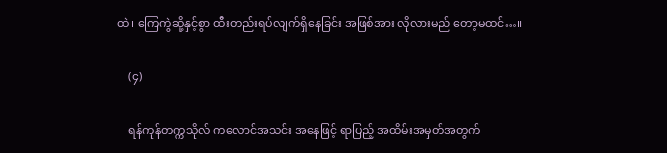ထဲ၊ ကြေကွဲဆို့နှင့်စွာ ထီးတည်းရပ်လျက်ရှိနေခြင်း အဖြစ်အား လိုလားမည် တော့မထင်…။

    (၄)

    ရန်ကုန်တက္ကသိုလ် ကလောင်အသင်း အနေဖြင့် ရာပြည့် အထိမ်းအမှတ်အတွက်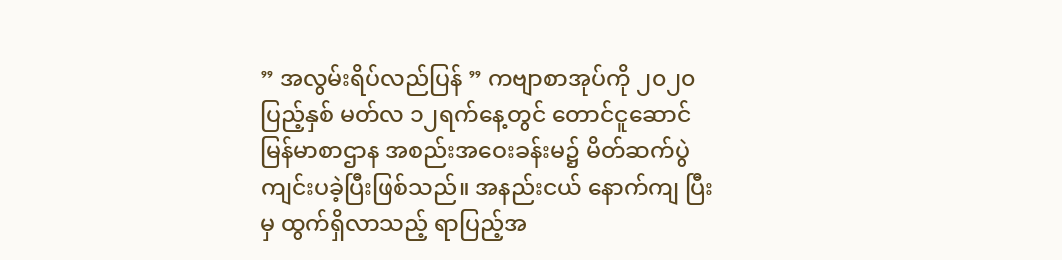” အလွမ်းရိပ်လည်ပြန် ” ကဗျာစာအုပ်ကို ၂၀၂၀ပြည့်နှစ် မတ်လ ၁၂ရက်နေ့တွင် တောင်ငူဆောင် မြန်မာစာဌာန အစည်းအဝေးခန်းမ၌ မိတ်ဆက်ပွဲကျင်းပခဲ့ပြီးဖြစ်သည်။ အနည်းငယ် နောက်ကျ ပြီးမှ ထွက်ရှိလာသည့် ရာပြည့်အ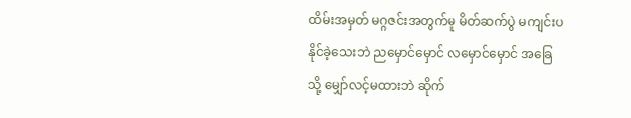ထိမ်းအမှတ် မဂ္ဂဇင်းအတွက်မူ မိတ်ဆက်ပွဲ မကျင်းပနိုင်ခဲ့သေးဘဲ ညမှောင်မှောင် လမှောင်မှောင် အခြေသို့ မျှော်လင့်မထားဘဲ ဆိုက်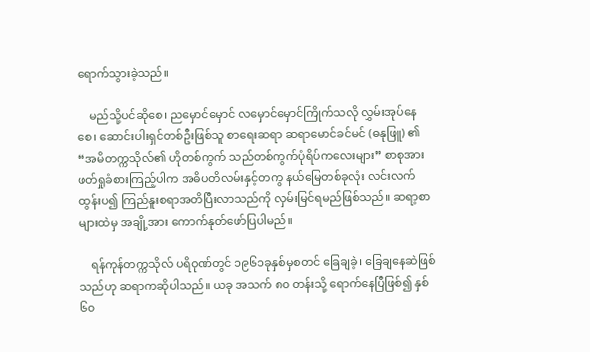ရောက်သွားခဲ့သည်။

    မည်သို့ပင်ဆိုစေ၊ ညမှောင်မှောင် လမှောင်မှောင်ကြိုက်သလို လွှမ်းအုပ်နေစေ၊ ဆောင်းပါးရှင်တစ်ဦးဖြစ်သူ စာရေးဆရာ ဆရာမောင်ခင်မင် (ဓနုဖြူ) ၏ “အမိတက္ကသိုလ်၏ ဟိုတစ်ကွက် သည်တစ်ကွက်ပုံရိပ်ကလေးများ” စာစုအားဖတ်ရှုခံစားကြည့်ပါက အဓိပတိလမ်းနှင့်တကွ နယ်မြေတစ်ခုလုံး လင်းလက်ထွန်းပ၍ ကြည်နူးစရာအတိပြီးလာသည်ကို လှမ်းမြင်ရမည်ဖြစ်သည်။ ဆရာ့စာများထဲမှ အချို့အား ကောက်နုတ်ဖော်ပြပါမည်။

    ရန်ကုန်တက္ကသိုလ် ပရိဝုဏ်တွင် ၁၉၆၁ခုနှစ်မှစတင် ခြေချခဲ့၊ ခြေချနေဆဲဖြစ်သည်ဟု ဆရာကဆိုပါသည်။ ယခု အသက် ၈၀ တန်းသို့ ရောက်နေပြီဖြစ်၍ နှစ်၆၀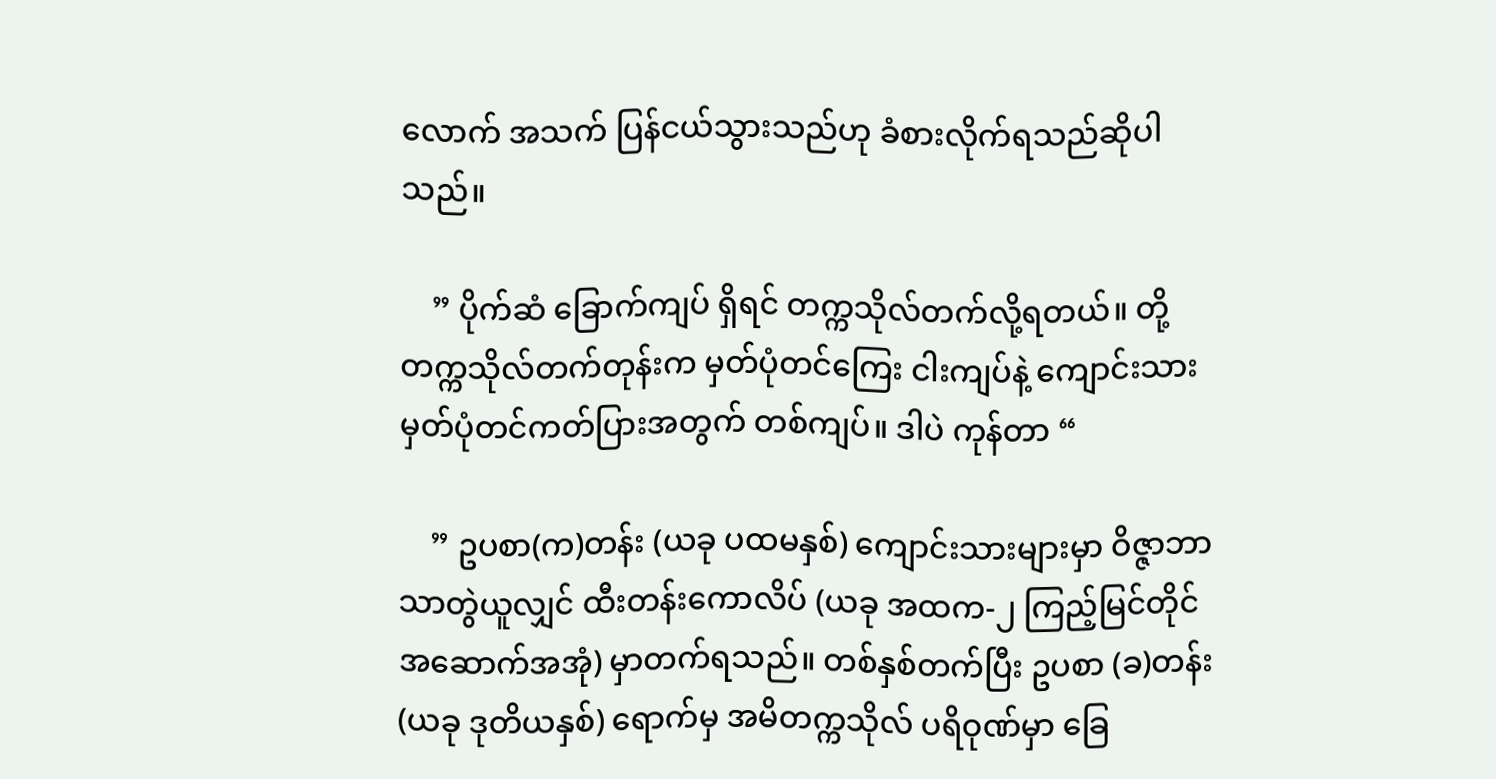လောက် အသက် ပြန်ငယ်သွားသည်ဟု ခံစားလိုက်ရသည်ဆိုပါသည်။

    ” ပိုက်ဆံ ခြောက်ကျပ် ရှိရင် တက္ကသိုလ်တက်လို့ရတယ်။ တို့တက္ကသိုလ်တက်တုန်းက မှတ်ပုံတင်ကြေး ငါးကျပ်နဲ့ ကျောင်းသားမှတ်ပုံတင်ကတ်ပြားအတွက် တစ်ကျပ်။ ဒါပဲ ကုန်တာ “

    ” ဥပစာ(က)တန်း (ယခု ပထမနှစ်) ကျောင်းသားများမှာ ဝိဇ္ဇာဘာသာတွဲယူလျှင် ထီးတန်းကောလိပ် (ယခု အထက-၂ ကြည့်မြင်တိုင်အဆောက်အအုံ) မှာတက်ရသည်။ တစ်နှစ်တက်ပြီး ဥပစာ (ခ)တန်း (ယခု ဒုတိယနှစ်) ရောက်မှ အမိတက္ကသိုလ် ပရိဝုဏ်မှာ ခြေ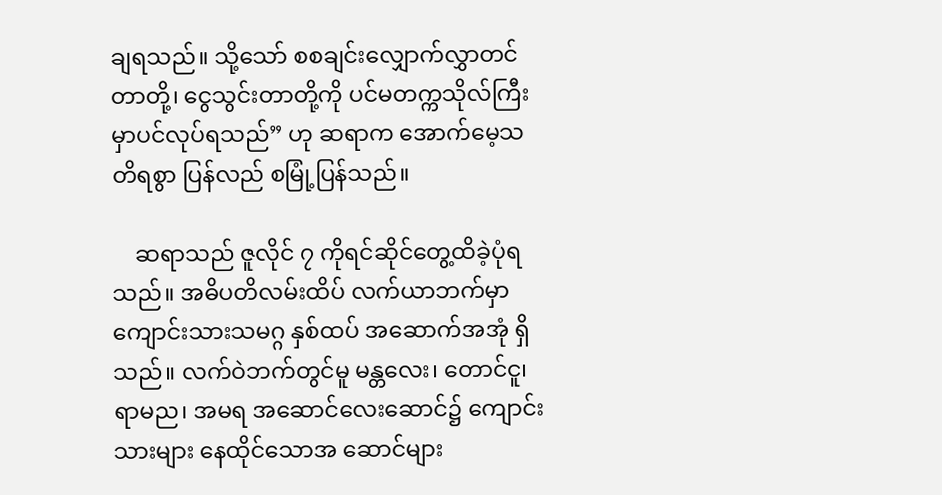ချရသည်။ သို့သော် စစချင်းလျှောက်လွှာတင်တာတို့၊ ငွေသွင်းတာတို့ကို ပင်မတက္ကသိုလ်ကြီးမှာပင်လုပ်ရသည်” ဟု ဆရာက အောက်မေ့သတိရစွာ ပြန်လည် စမြုံ့ပြန်သည်။

    ဆရာသည် ဇူလိုင် ၇ ကိုရင်ဆိုင်တွေ့ထိခဲ့ပုံရသည်။ အဓိပတိလမ်းထိပ် လက်ယာဘက်မှာ ကျောင်းသားသမဂ္ဂ နှစ်ထပ် အဆောက်အအုံ ရှိသည်။ လက်ဝဲဘက်တွင်မူ မန္တလေး၊ တောင်ငူ၊ ရာမည၊ အမရ အဆောင်လေးဆောင်၌ ကျောင်းသားများ နေထိုင်သောအ ဆောင်များ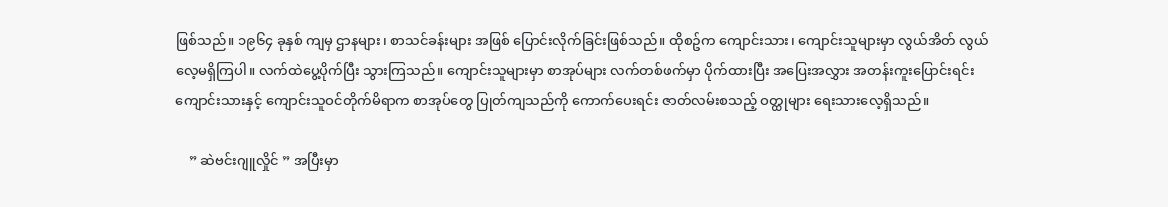ဖြစ်သည်။ ၁၉၆၄ ခုနှစ် ကျမှ ဌာနများ၊ စာသင်ခန်းများ အဖြစ် ပြောင်းလိုက်ခြင်းဖြစ်သည်။ ထိုစဥ်က ကျောင်းသား၊ ကျောင်းသူများမှာ လွယ်အိတ် လွယ်လေ့မရှိကြပါ။ လက်ထဲပွေ့ပိုက်ပြီး သွားကြသည်။ ကျောင်းသူများမှာ စာအုပ်များ လက်တစ်ဖက်မှာ ပိုက်ထားပြီး အပြေးအလွှား အတန်းကူးပြောင်းရင်း ကျောင်းသားနှင့် ကျောင်းသူဝင်တိုက်မိရာက စာအုပ်တွေ ပြုတ်ကျသည်ကို ကောက်ပေးရင်း ဇာတ်လမ်းစသည့် ဝတ္ထုများ ရေးသားလေ့ရှိသည်။

    ” ဆဲဗင်းဂျူလှိုင် ” အပြီးမှာ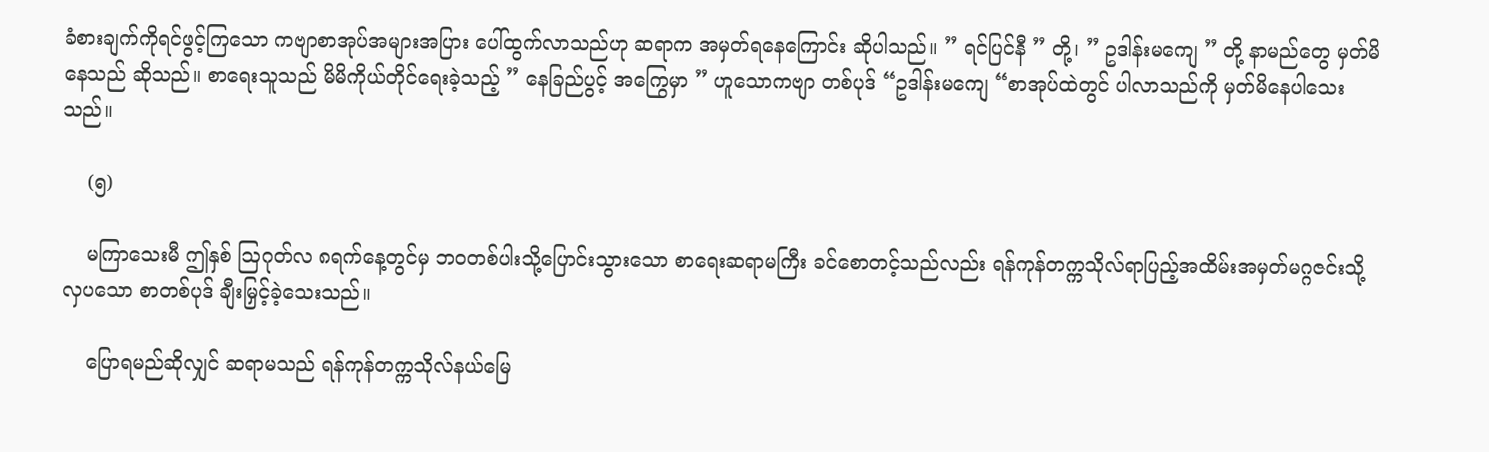ခံစားချက်ကိုရင်ဖွင့်ကြသော ကဗျာစာအုပ်အများအပြား ပေါ်ထွက်လာသည်ဟု ဆရာက အမှတ်ရနေကြောင်း ဆိုပါသည်။ ” ရင်ပြင်နီ ” တို့၊ ” ဥဒါန်းမကျေ ” တို့ နာမည်တွေ မှတ်မိနေသည် ဆိုသည်။ စာရေးသူသည် မိမိကိုယ်တိုင်ရေးခဲ့သည့် ” နေခြည်ပွင့် အကြွေမှာ ” ဟူသောကဗျာ တစ်ပုဒ် “ဥဒါန်းမကျေ “စာအုပ်ထဲတွင် ပါလာသည်ကို မှတ်မိနေပါသေးသည်။

    (၅)

    မကြာသေးမီ ဤနှစ် ဩဂုတ်လ ၈ရက်နေ့တွင်မှ ဘဝတစ်ပါးသို့ပြောင်းသွားသော စာရေးဆရာမကြီး ခင်စောတင့်သည်လည်း ရန်ကုန်တက္ကသိုလ်ရာပြည့်အထိမ်းအမှတ်မဂ္ဂဇင်းသို့ လှပသော စာတစ်ပုဒ် ချီးမြှင့်ခဲ့သေးသည်။

    ပြောရမည်ဆိုလျှင် ဆရာမသည် ရန်ကုန်တက္ကသိုလ်နယ်မြေ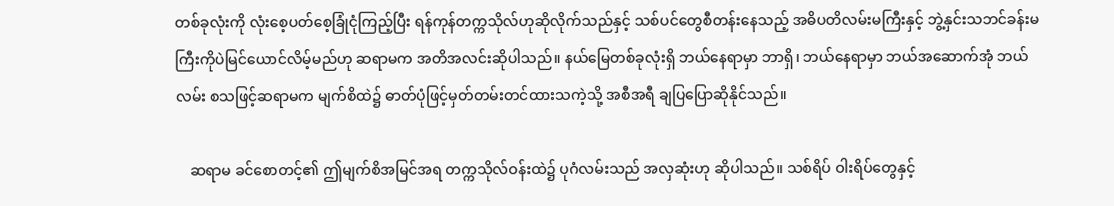တစ်ခုလုံးကို လုံးစေ့ပတ်စေ့ခြုံငုံကြည့်ပြီး ရန်ကုန်တက္ကသိုလ်ဟုဆိုလိုက်သည်နှင့် သစ်ပင်တွေစီတန်းနေသည့် အဓိပတိလမ်းမကြီးနှင့် ဘွဲ့နှင်းသဘင်ခန်းမကြီးကိုပဲမြင်ယောင်လိမ့်မည်ဟု ဆရာမက အတိအလင်းဆိုပါသည်။ နယ်မြေတစ်ခုလုံးရှိ ဘယ်နေရာမှာ ဘာရှိ၊ ဘယ်နေရာမှာ ဘယ်အဆောက်အုံ ဘယ်လမ်း စသဖြင့်ဆရာမက မျက်စိထဲ၌ ဓာတ်ပုံဖြင့်မှတ်တမ်းတင်ထားသကဲ့သို့ အစီအရီ ချပြပြောဆိုနိုင်သည်။

    ဆရာမ ခင်စောတင့်၏ ဤမျက်စိအမြင်အရ တက္ကသိုလ်ဝန်းထဲ၌ ပုဂံလမ်းသည် အလှဆုံးဟု ဆိုပါသည်။ သစ်ရိပ် ဝါးရိပ်တွေနှင့်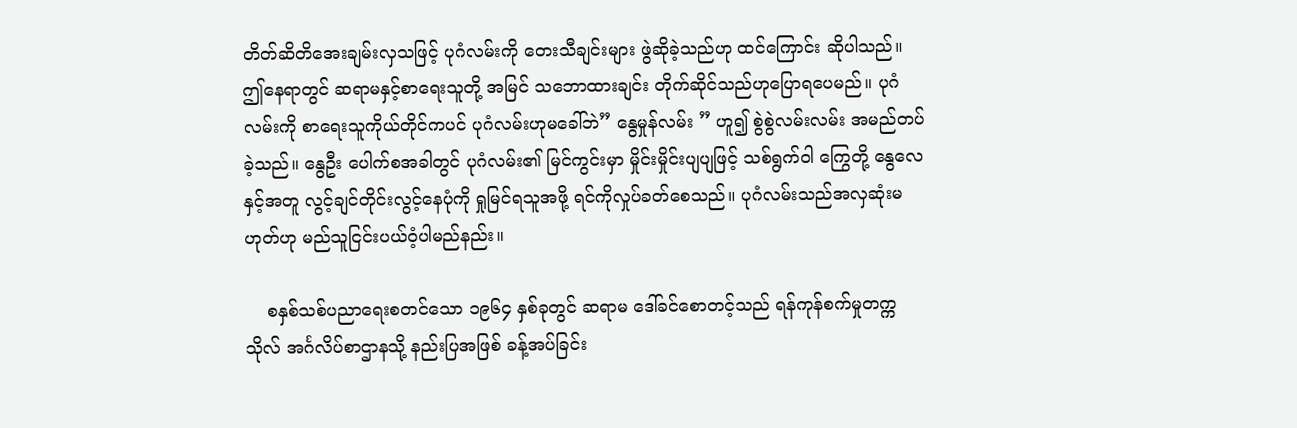တိတ်ဆိတိအေးချမ်းလှသဖြင့် ပုဂံလမ်းကို တေးသီချင်းများ ဖွဲဆိုခဲ့သည်ဟု ထင်ကြောင်း ဆိုပါသည်။ ဤနေရာတွင် ဆရာမနှင့်စာရေးသူတို့ အမြင် သဘောထားချင်း တိုက်ဆိုင်သည်ဟုပြောရပေမည်။ ပုဂံလမ်းကို စာရေးသူကိုယ်တိုင်ကပင် ပုဂံလမ်းဟုမခေါ်ဘဲ” နွေမှုန်လမ်း ” ဟူ၍ စွဲစွဲလမ်းလမ်း အမည်တပ်ခဲ့သည်။ နွေဦး ပေါက်စအခါတွင် ပုဂံလမ်း၏ မြင်ကွင်းမှာ မှိုင်းမှိုင်းပျပျဖြင့် သစ်ရွက်ဝါ ကြွေတို့ နွေလေနှင့်အတူ လွင့်ချင်တိုင်းလွင့်နေပုံကို ရှုမြင်ရသူအဖို့ ရင်ကိုလှုပ်ခတ်စေသည်။ ပုဂံလမ်းသည်အလှဆုံးမဟုတ်ဟု မည်သူငြင်းပယ်ဝံ့ပါမည်နည်း။

    စနှစ်သစ်ပညာရေးစတင်သော ၁၉၆၄ နှစ်ခုတွင် ဆရာမ ဒေါ်ခင်စောတင့်သည် ရန်ကုန်စက်မှုတက္ကသိုလ် အင်္ဂလိပ်စာဌာနသို့ နည်းပြအဖြစ် ခန့်အပ်ခြင်း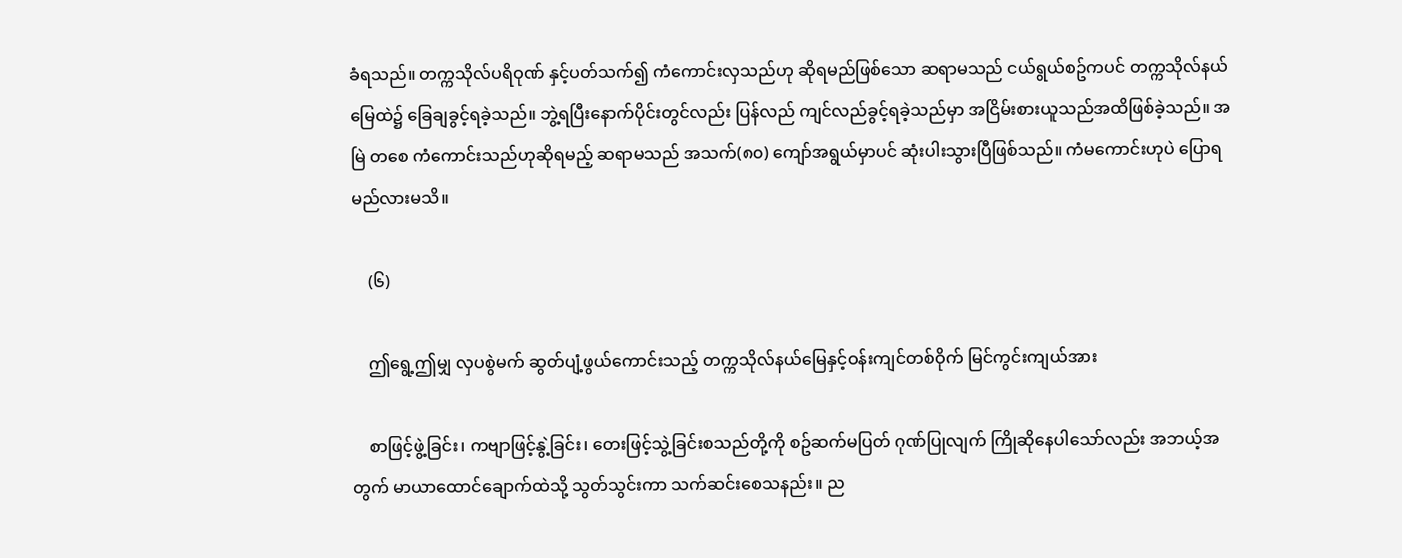ခံရသည်။ တက္ကသိုလ်ပရိဝုဏ် နှင့်ပတ်သက်၍ ကံကောင်းလှသည်ဟု ဆိုရမည်ဖြစ်သော ဆရာမသည် ငယ်ရွယ်စဥ်ကပင် တက္ကသိုလ်နယ်မြေထဲ၌ ခြေချခွင့်ရခဲ့သည်။ ဘွဲ့ရပြီးနောက်ပိုင်းတွင်လည်း ပြန်လည် ကျင်လည်ခွင့်ရခဲ့သည်မှာ အငြိမ်းစားယူသည်အထိဖြစ်ခဲ့သည်။ အမြဲ တစေ ကံကောင်းသည်ဟုဆိုရမည့် ဆရာမသည် အသက်(၈၀) ကျော်အရွယ်မှာပင် ဆုံးပါးသွားပြီဖြစ်သည်။ ကံမကောင်းဟုပဲ ပြောရမည်လားမသိ။

    (၆)

    ဤရွေ့ဤမျှ လှပစွဲမက် ဆွတ်ပျံ့ဖွယ်ကောင်းသည့် တက္ကသိုလ်နယ်မြေနှင့်ဝန်းကျင်တစ်ဝိုက် မြင်ကွင်းကျယ်အား

    စာဖြင့်ဖွဲ့ခြင်း၊ ကဗျာဖြင့်နွဲ့ခြင်း၊ တေးဖြင့်သွဲ့ခြင်းစသည်တို့ကို စဥ်ဆက်မပြတ် ဂုဏ်ပြုလျက် ကြိုဆိုနေပါသော်လည်း အဘယ့်အတွက် မာယာထောင်ချောက်ထဲသို့ သွတ်သွင်းကာ သက်ဆင်းစေသနည်း။ ည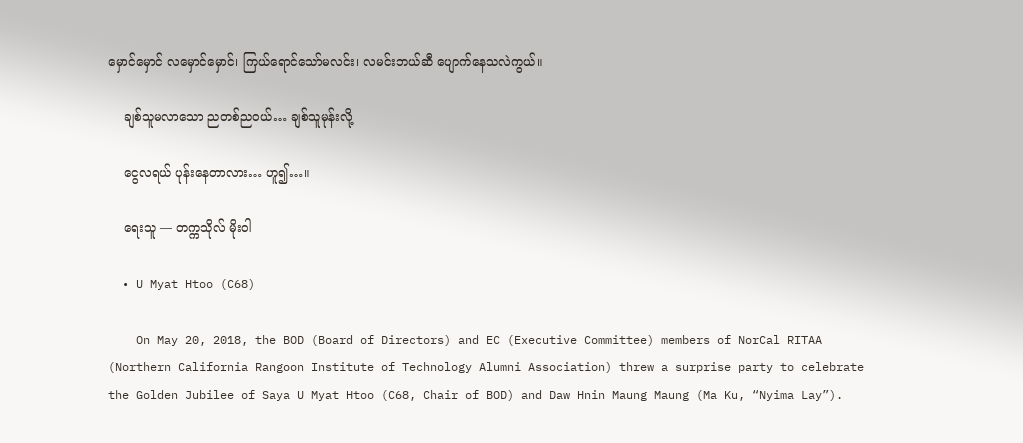မှောင်မှောင် လမှောင်မှောင်၊ ကြယ်ရောင်သော်မလင်း၊ လမင်းဘယ်ဆီ ပျောက်နေသလဲကွယ်။

    ချစ်သူမလာသော ညတစ်ညဝယ်… ချစ်သူမုန်းလို့

    ငွေလရယ် ပုန်းနေတာလား… ဟူ၍…။

    ရေးသူ — တက္ကသိုလ် မိုးဝါ

  • U Myat Htoo (C68)

    On May 20, 2018, the BOD (Board of Directors) and EC (Executive Committee) members of NorCal RITAA (Northern California Rangoon Institute of Technology Alumni Association) threw a surprise party to celebrate the Golden Jubilee of Saya U Myat Htoo (C68, Chair of BOD) and Daw Hnin Maung Maung (Ma Ku, “Nyima Lay”).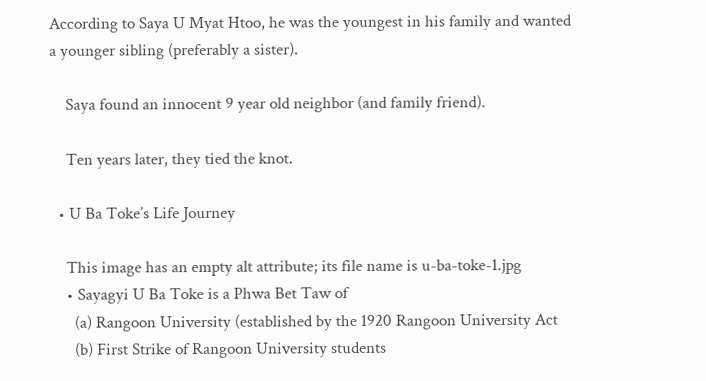According to Saya U Myat Htoo, he was the youngest in his family and wanted a younger sibling (preferably a sister).

    Saya found an innocent 9 year old neighbor (and family friend).

    Ten years later, they tied the knot.

  • U Ba Toke’s Life Journey

    This image has an empty alt attribute; its file name is u-ba-toke-1.jpg
    • Sayagyi U Ba Toke is a Phwa Bet Taw of
      (a) Rangoon University (established by the 1920 Rangoon University Act
      (b) First Strike of Rangoon University students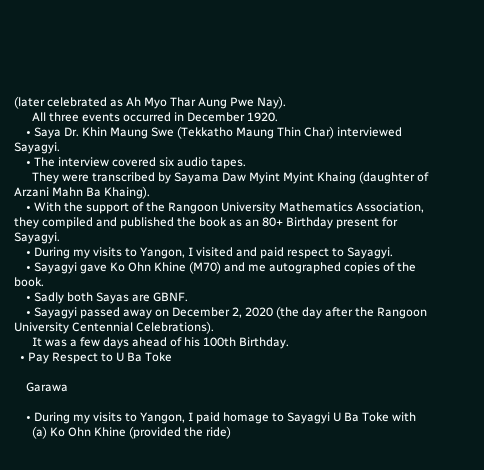(later celebrated as Ah Myo Thar Aung Pwe Nay).
      All three events occurred in December 1920.
    • Saya Dr. Khin Maung Swe (Tekkatho Maung Thin Char) interviewed Sayagyi.
    • The interview covered six audio tapes.
      They were transcribed by Sayama Daw Myint Myint Khaing (daughter of Arzani Mahn Ba Khaing).
    • With the support of the Rangoon University Mathematics Association, they compiled and published the book as an 80+ Birthday present for Sayagyi.
    • During my visits to Yangon, I visited and paid respect to Sayagyi.
    • Sayagyi gave Ko Ohn Khine (M70) and me autographed copies of the book.
    • Sadly both Sayas are GBNF.
    • Sayagyi passed away on December 2, 2020 (the day after the Rangoon University Centennial Celebrations).
      It was a few days ahead of his 100th Birthday.
  • Pay Respect to U Ba Toke

    Garawa

    • During my visits to Yangon, I paid homage to Sayagyi U Ba Toke with
      (a) Ko Ohn Khine (provided the ride)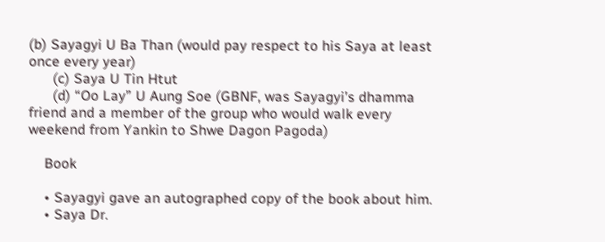(b) Sayagyi U Ba Than (would pay respect to his Saya at least once every year)
      (c) Saya U Tin Htut
      (d) “Oo Lay” U Aung Soe (GBNF, was Sayagyi’s dhamma friend and a member of the group who would walk every weekend from Yankin to Shwe Dagon Pagoda)

    Book

    • Sayagyi gave an autographed copy of the book about him.
    • Saya Dr.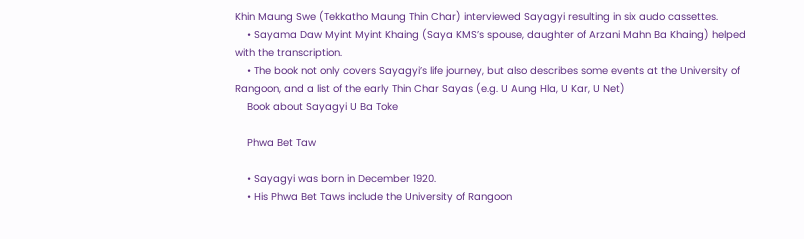Khin Maung Swe (Tekkatho Maung Thin Char) interviewed Sayagyi resulting in six audo cassettes.
    • Sayama Daw Myint Myint Khaing (Saya KMS’s spouse, daughter of Arzani Mahn Ba Khaing) helped with the transcription.
    • The book not only covers Sayagyi’s life journey, but also describes some events at the University of Rangoon, and a list of the early Thin Char Sayas (e.g. U Aung Hla, U Kar, U Net)
    Book about Sayagyi U Ba Toke

    Phwa Bet Taw

    • Sayagyi was born in December 1920.
    • His Phwa Bet Taws include the University of Rangoon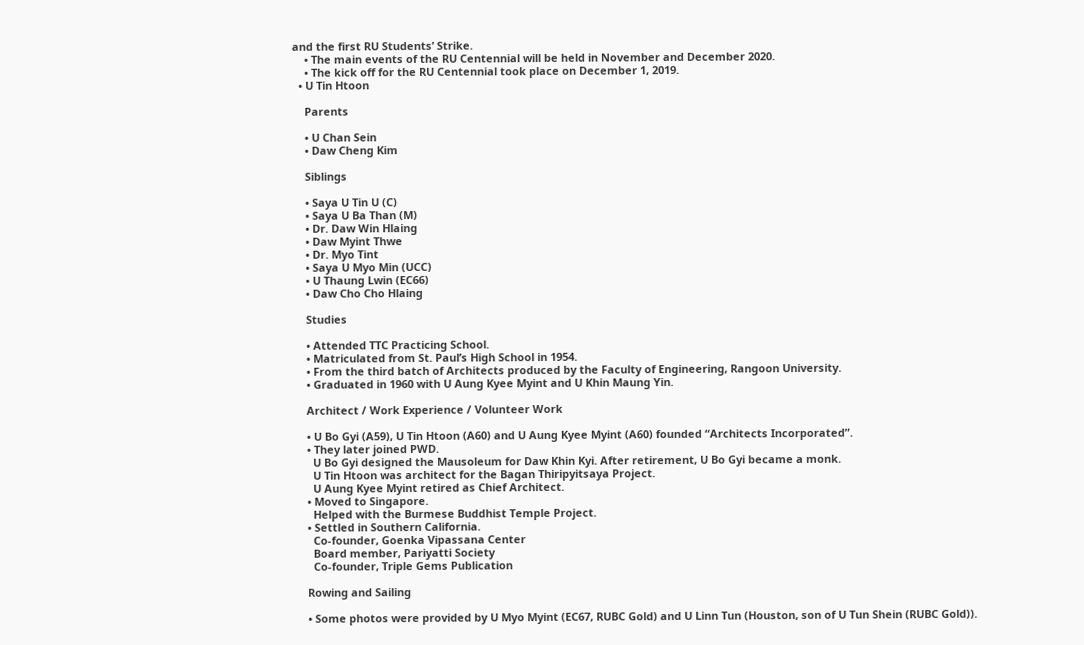and the first RU Students’ Strike.
    • The main events of the RU Centennial will be held in November and December 2020.
    • The kick off for the RU Centennial took place on December 1, 2019.
  • U Tin Htoon

    Parents

    • U Chan Sein
    • Daw Cheng Kim

    Siblings

    • Saya U Tin U (C)
    • Saya U Ba Than (M)
    • Dr. Daw Win Hlaing
    • Daw Myint Thwe
    • Dr. Myo Tint
    • Saya U Myo Min (UCC)
    • U Thaung Lwin (EC66)
    • Daw Cho Cho Hlaing

    Studies

    • Attended TTC Practicing School.
    • Matriculated from St. Paul’s High School in 1954.
    • From the third batch of Architects produced by the Faculty of Engineering, Rangoon University.
    • Graduated in 1960 with U Aung Kyee Myint and U Khin Maung Yin.

    Architect / Work Experience / Volunteer Work

    • U Bo Gyi (A59), U Tin Htoon (A60) and U Aung Kyee Myint (A60) founded “Architects Incorporated”.
    • They later joined PWD.
      U Bo Gyi designed the Mausoleum for Daw Khin Kyi. After retirement, U Bo Gyi became a monk.
      U Tin Htoon was architect for the Bagan Thiripyitsaya Project.
      U Aung Kyee Myint retired as Chief Architect.
    • Moved to Singapore.
      Helped with the Burmese Buddhist Temple Project.
    • Settled in Southern California.
      Co-founder, Goenka Vipassana Center
      Board member, Pariyatti Society
      Co-founder, Triple Gems Publication

    Rowing and Sailing

    • Some photos were provided by U Myo Myint (EC67, RUBC Gold) and U Linn Tun (Houston, son of U Tun Shein (RUBC Gold)).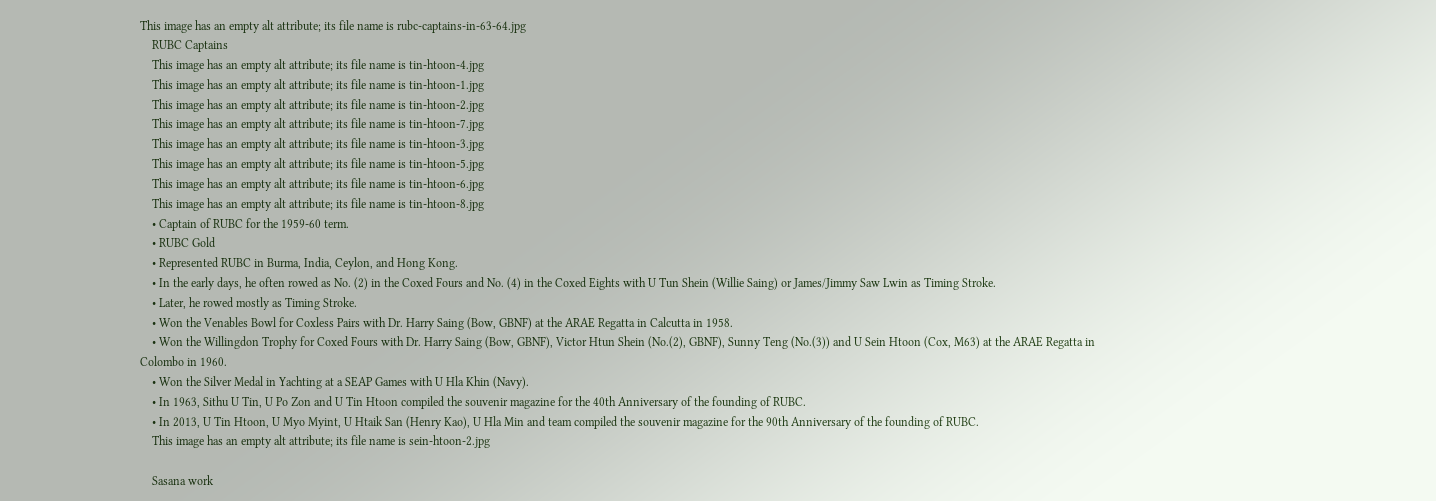This image has an empty alt attribute; its file name is rubc-captains-in-63-64.jpg
    RUBC Captains
    This image has an empty alt attribute; its file name is tin-htoon-4.jpg
    This image has an empty alt attribute; its file name is tin-htoon-1.jpg
    This image has an empty alt attribute; its file name is tin-htoon-2.jpg
    This image has an empty alt attribute; its file name is tin-htoon-7.jpg
    This image has an empty alt attribute; its file name is tin-htoon-3.jpg
    This image has an empty alt attribute; its file name is tin-htoon-5.jpg
    This image has an empty alt attribute; its file name is tin-htoon-6.jpg
    This image has an empty alt attribute; its file name is tin-htoon-8.jpg
    • Captain of RUBC for the 1959-60 term.
    • RUBC Gold
    • Represented RUBC in Burma, India, Ceylon, and Hong Kong.
    • In the early days, he often rowed as No. (2) in the Coxed Fours and No. (4) in the Coxed Eights with U Tun Shein (Willie Saing) or James/Jimmy Saw Lwin as Timing Stroke.
    • Later, he rowed mostly as Timing Stroke.
    • Won the Venables Bowl for Coxless Pairs with Dr. Harry Saing (Bow, GBNF) at the ARAE Regatta in Calcutta in 1958.
    • Won the Willingdon Trophy for Coxed Fours with Dr. Harry Saing (Bow, GBNF), Victor Htun Shein (No.(2), GBNF), Sunny Teng (No.(3)) and U Sein Htoon (Cox, M63) at the ARAE Regatta in Colombo in 1960.
    • Won the Silver Medal in Yachting at a SEAP Games with U Hla Khin (Navy).
    • In 1963, Sithu U Tin, U Po Zon and U Tin Htoon compiled the souvenir magazine for the 40th Anniversary of the founding of RUBC.
    • In 2013, U Tin Htoon, U Myo Myint, U Htaik San (Henry Kao), U Hla Min and team compiled the souvenir magazine for the 90th Anniversary of the founding of RUBC.
    This image has an empty alt attribute; its file name is sein-htoon-2.jpg

    Sasana work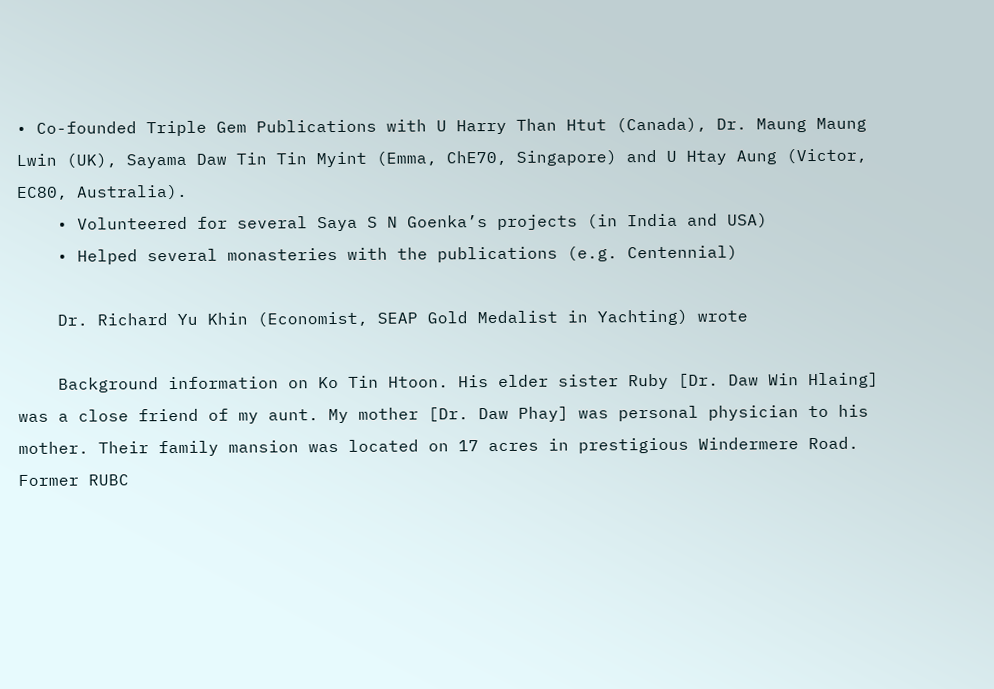• Co-founded Triple Gem Publications with U Harry Than Htut (Canada), Dr. Maung Maung Lwin (UK), Sayama Daw Tin Tin Myint (Emma, ChE70, Singapore) and U Htay Aung (Victor, EC80, Australia).
    • Volunteered for several Saya S N Goenka’s projects (in India and USA)
    • Helped several monasteries with the publications (e.g. Centennial)

    Dr. Richard Yu Khin (Economist, SEAP Gold Medalist in Yachting) wrote

    Background information on Ko Tin Htoon. His elder sister Ruby [Dr. Daw Win Hlaing] was a close friend of my aunt. My mother [Dr. Daw Phay] was personal physician to his mother. Their family mansion was located on 17 acres in prestigious Windermere Road. Former RUBC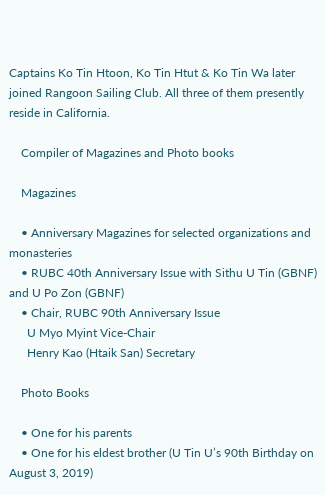Captains Ko Tin Htoon, Ko Tin Htut & Ko Tin Wa later joined Rangoon Sailing Club. All three of them presently reside in California.

    Compiler of Magazines and Photo books

    Magazines

    • Anniversary Magazines for selected organizations and monasteries
    • RUBC 40th Anniversary Issue with Sithu U Tin (GBNF) and U Po Zon (GBNF)
    • Chair, RUBC 90th Anniversary Issue
      U Myo Myint Vice-Chair
      Henry Kao (Htaik San) Secretary

    Photo Books

    • One for his parents
    • One for his eldest brother (U Tin U’s 90th Birthday on August 3, 2019)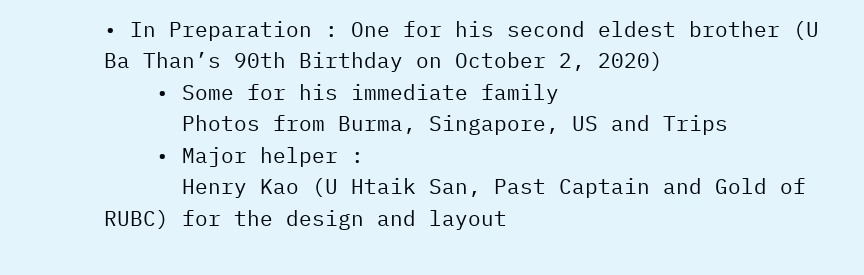• In Preparation : One for his second eldest brother (U Ba Than’s 90th Birthday on October 2, 2020)
    • Some for his immediate family
      Photos from Burma, Singapore, US and Trips
    • Major helper :
      Henry Kao (U Htaik San, Past Captain and Gold of RUBC) for the design and layout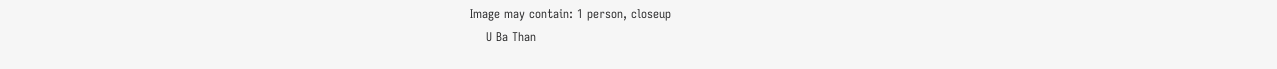Image may contain: 1 person, closeup
    U Ba Than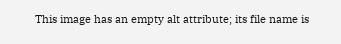This image has an empty alt attribute; its file name is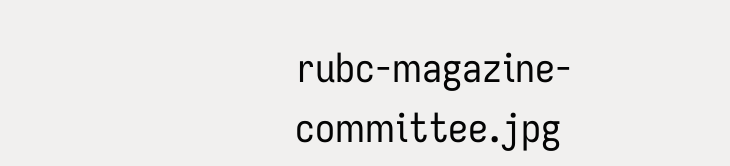rubc-magazine-committee.jpg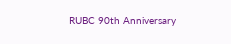RUBC 90th Anniversary